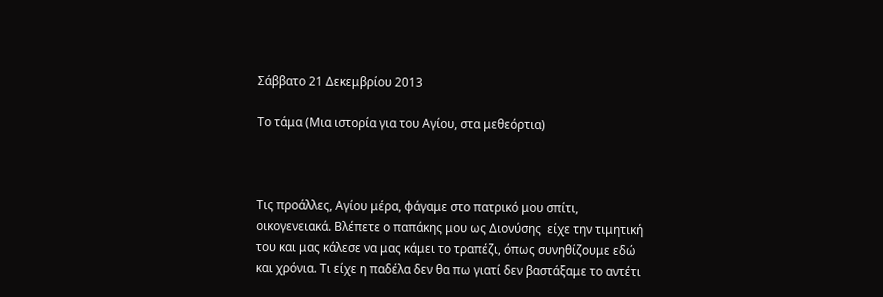Σάββατο 21 Δεκεμβρίου 2013

Το τάμα (Μια ιστορία για του Αγίου, στα μεθεόρτια)



Τις προάλλες, Αγίου μέρα, φάγαμε στο πατρικό μου σπίτι, οικογενειακά. Βλέπετε ο παπάκης μου ως Διονύσης  είχε την τιμητική του και μας κάλεσε να μας κάμει το τραπέζι, όπως συνηθίζουμε εδώ και χρόνια. Τι είχε η παδέλα δεν θα πω γιατί δεν βαστάξαμε το αντέτι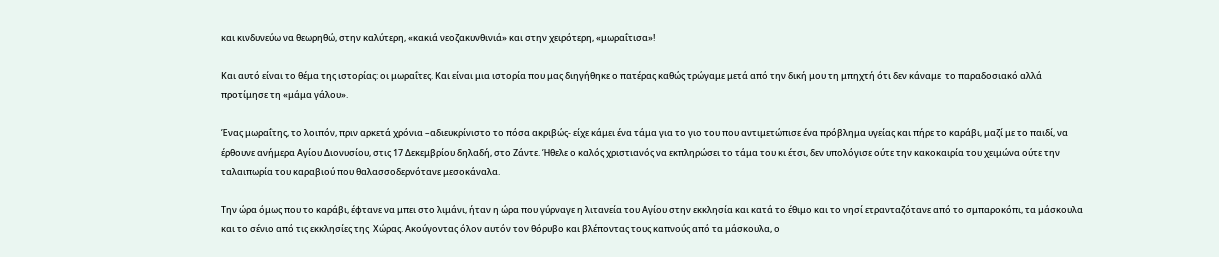και κινδυνεύω να θεωρηθώ, στην καλύτερη, «κακιά νεοζακυνθινιά» και στην χειρότερη, «μωραΐτισα»!

Και αυτό είναι το θέμα της ιστορίας: οι μωραΐτες. Και είναι μια ιστορία που μας διηγήθηκε ο πατέρας καθώς τρώγαμε μετά από την δική μου τη μπηχτή ότι δεν κάναμε  το παραδοσιακό αλλά προτίμησε τη «μάμα γάλου».

Ένας μωραΐτης, το λοιπόν, πριν αρκετά χρόνια –αδιευκρίνιστο το πόσα ακριβώς- είχε κάμει ένα τάμα για το γιο του που αντιμετώπισε ένα πρόβλημα υγείας και πήρε το καράβι, μαζί με το παιδί, να έρθουνε ανήμερα Αγίου Διονυσίου, στις 17 Δεκεμβρίου δηλαδή, στο Ζάντε. Ήθελε ο καλός χριστιανός να εκπληρώσει το τάμα του κι έτσι, δεν υπολόγισε ούτε την κακοκαιρία του χειμώνα ούτε την ταλαιπωρία του καραβιού που θαλασσοδερνότανε μεσοκάναλα.

Την ώρα όμως που το καράβι, έφτανε να μπει στο λιμάνι, ήταν η ώρα που γύρναγε η λιτανεία του Αγίου στην εκκλησία και κατά το έθιμο και το νησί ετρανταζότανε από το σμπαροκόπι, τα μάσκουλα και το σένιο από τις εκκλησίες της  Χώρας. Ακούγοντας όλον αυτόν τον θόρυβο και βλέποντας τους καπνούς από τα μάσκουλα, ο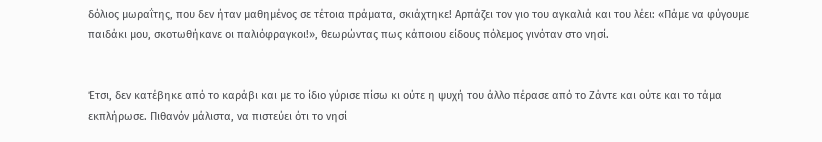δόλιος μωραΐτης, που δεν ήταν μαθημένος σε τέτοια πράματα, σκιάχτηκε! Αρπάζει τον γιο του αγκαλιά και του λέει: «Πάμε να φύγουμε παιδάκι μου, σκοτωθήκανε οι παλιόφραγκοι!», θεωρώντας πως κάποιου είδους πόλεμος γινόταν στο νησί.


Έτσι, δεν κατέβηκε από το καράβι και με το ίδιο γύρισε πίσω κι ούτε η ψυχή του άλλο πέρασε από το Ζάντε και ούτε και το τάμα εκπλήρωσε. Πιθανόν μάλιστα, να πιστεύει ότι το νησί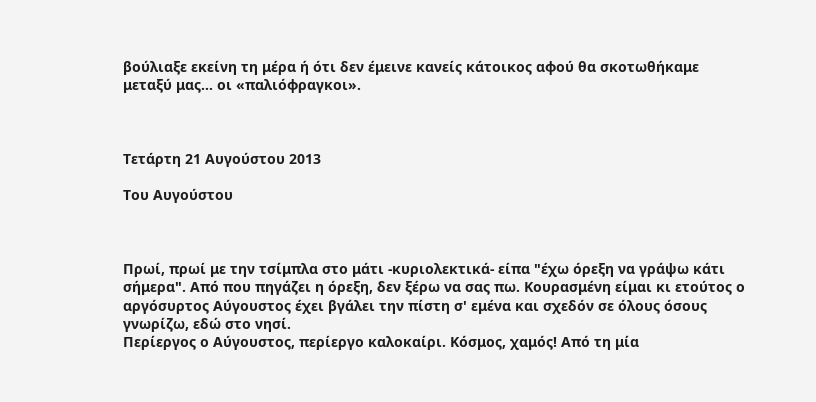βούλιαξε εκείνη τη μέρα ή ότι δεν έμεινε κανείς κάτοικος αφού θα σκοτωθήκαμε  μεταξύ μας… οι «παλιόφραγκοι».



Τετάρτη 21 Αυγούστου 2013

Του Αυγούστου



Πρωί, πρωί με την τσίμπλα στο μάτι -κυριολεκτικά- είπα "έχω όρεξη να γράψω κάτι σήμερα". Από που πηγάζει η όρεξη, δεν ξέρω να σας πω. Κουρασμένη είμαι κι ετούτος ο αργόσυρτος Αύγουστος έχει βγάλει την πίστη σ' εμένα και σχεδόν σε όλους όσους γνωρίζω, εδώ στο νησί.
Περίεργος ο Αύγουστος, περίεργο καλοκαίρι. Κόσμος, χαμός! Από τη μία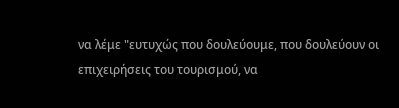να λέμε "ευτυχώς που δουλεύουμε, που δουλεύουν οι επιχειρήσεις του τουρισμού, να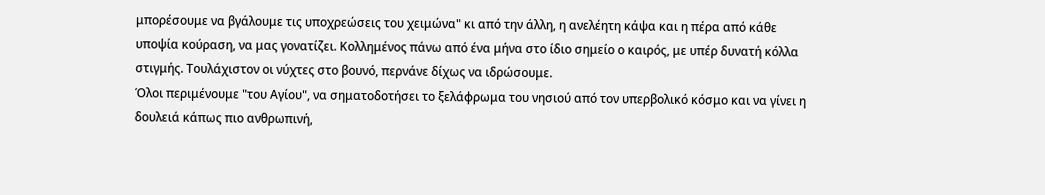μπορέσουμε να βγάλουμε τις υποχρεώσεις του χειμώνα" κι από την άλλη, η ανελέητη κάψα και η πέρα από κάθε υποψία κούραση, να μας γονατίζει. Κολλημένος πάνω από ένα μήνα στο ίδιο σημείο ο καιρός, με υπέρ δυνατή κόλλα στιγμής. Τουλάχιστον οι νύχτες στο βουνό, περνάνε δίχως να ιδρώσουμε.
Όλοι περιμένουμε "του Αγίου", να σηματοδοτήσει το ξελάφρωμα του νησιού από τον υπερβολικό κόσμο και να γίνει η δουλειά κάπως πιο ανθρωπινή,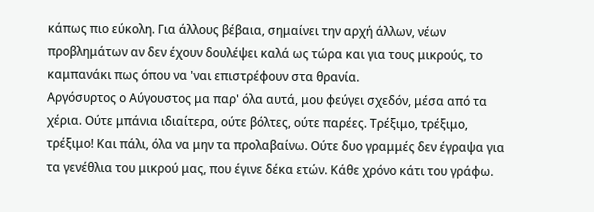κάπως πιο εύκολη. Για άλλους βέβαια, σημαίνει την αρχή άλλων, νέων προβλημάτων αν δεν έχουν δουλέψει καλά ως τώρα και για τους μικρούς, το καμπανάκι πως όπου να 'ναι επιστρέφουν στα θρανία.
Αργόσυρτος ο Αύγουστος μα παρ' όλα αυτά, μου φεύγει σχεδόν, μέσα από τα χέρια. Ούτε μπάνια ιδιαίτερα, ούτε βόλτες, ούτε παρέες. Τρέξιμο, τρέξιμο, τρέξιμο! Και πάλι, όλα να μην τα προλαβαίνω. Ούτε δυο γραμμές δεν έγραψα για τα γενέθλια του μικρού μας, που έγινε δέκα ετών. Κάθε χρόνο κάτι του γράφω.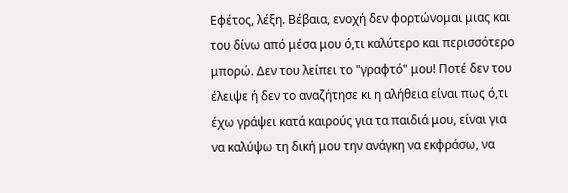Εφέτος, λέξη. Βέβαια, ενοχή δεν φορτώνομαι μιας και του δίνω από μέσα μου ό,τι καλύτερο και περισσότερο μπορώ. Δεν του λείπει το "γραφτό" μου! Ποτέ δεν του έλειψε ή δεν το αναζήτησε κι η αλήθεια είναι πως ό,τι έχω γράψει κατά καιρούς για τα παιδιά μου, είναι για να καλύψω τη δική μου την ανάγκη να εκφράσω, να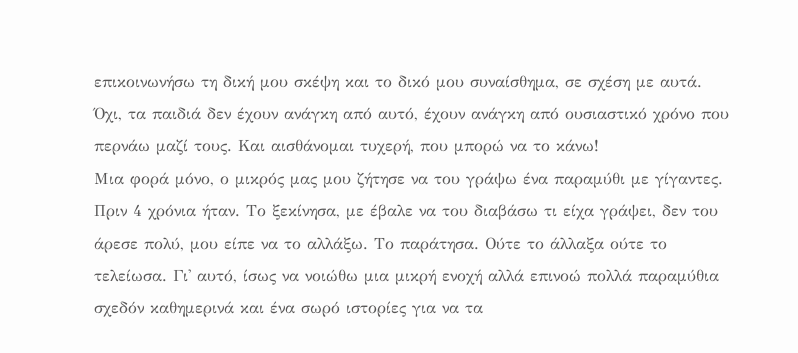επικοινωνήσω τη δική μου σκέψη και το δικό μου συναίσθημα, σε σχέση με αυτά. Όχι, τα παιδιά δεν έχουν ανάγκη από αυτό, έχουν ανάγκη από ουσιαστικό χρόνο που περνάω μαζί τους. Και αισθάνομαι τυχερή, που μπορώ να το κάνω!
Μια φορά μόνο, ο μικρός μας μου ζήτησε να του γράψω ένα παραμύθι με γίγαντες. Πριν 4 χρόνια ήταν. Το ξεκίνησα, με έβαλε να του διαβάσω τι είχα γράψει, δεν του άρεσε πολύ, μου είπε να το αλλάξω. Το παράτησα. Ούτε το άλλαξα ούτε το τελείωσα. Γι' αυτό, ίσως να νοιώθω μια μικρή ενοχή αλλά επινοώ πολλά παραμύθια σχεδόν καθημερινά και ένα σωρό ιστορίες για να τα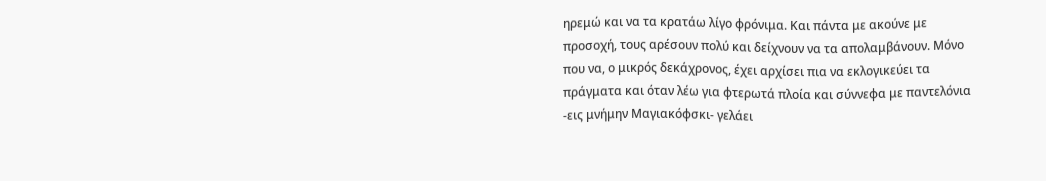ηρεμώ και να τα κρατάω λίγο φρόνιμα. Και πάντα με ακούνε με προσοχή, τους αρέσουν πολύ και δείχνουν να τα απολαμβάνουν. Μόνο που να, ο μικρός δεκάχρονος, έχει αρχίσει πια να εκλογικεύει τα πράγματα και όταν λέω για φτερωτά πλοία και σύννεφα με παντελόνια -εις μνήμην Μαγιακόφσκι- γελάει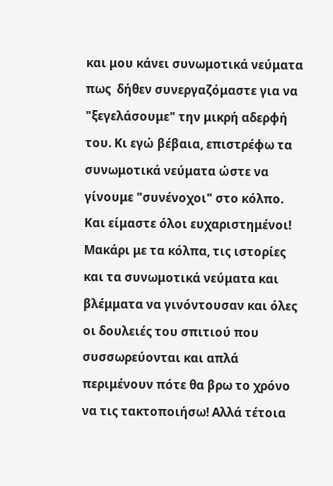και μου κάνει συνωμοτικά νεύματα πως  δήθεν συνεργαζόμαστε για να "ξεγελάσουμε" την μικρή αδερφή του. Κι εγώ βέβαια, επιστρέφω τα συνωμοτικά νεύματα ώστε να γίνουμε "συνένοχοι" στο κόλπο. Και είμαστε όλοι ευχαριστημένοι!
Μακάρι με τα κόλπα, τις ιστορίες και τα συνωμοτικά νεύματα και βλέμματα να γινόντουσαν και όλες οι δουλειές του σπιτιού που συσσωρεύονται και απλά περιμένουν πότε θα βρω το χρόνο να τις τακτοποιήσω! Αλλά τέτοια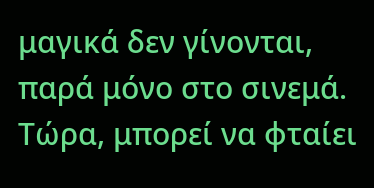μαγικά δεν γίνονται, παρά μόνο στο σινεμά. Τώρα, μπορεί να φταίει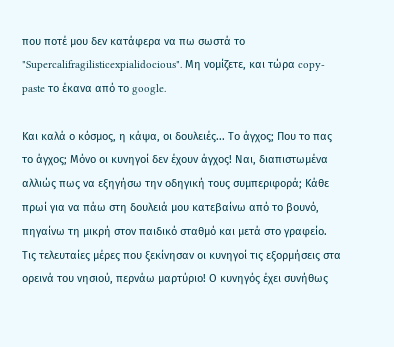που ποτέ μου δεν κατάφερα να πω σωστά το "Supercalifragilisticexpialidocious". Μη νομίζετε, και τώρα copy-paste το έκανα από το google.

Και καλά ο κόσμος, η κάψα, οι δουλειές... Το άγχος; Που το πας το άγχος; Μόνο οι κυνηγοί δεν έχουν άγχος! Ναι, διαπιστωμένα αλλιώς πως να εξηγήσω την οδηγική τους συμπεριφορά; Κάθε πρωί για να πάω στη δουλειά μου κατεβαίνω από το βουνό, πηγαίνω τη μικρή στον παιδικό σταθμό και μετά στο γραφείο. Τις τελευταίες μέρες που ξεκίνησαν οι κυνηγοί τις εξορμήσεις στα ορεινά του νησιού, περνάω μαρτύριο! Ο κυνηγός έχει συνήθως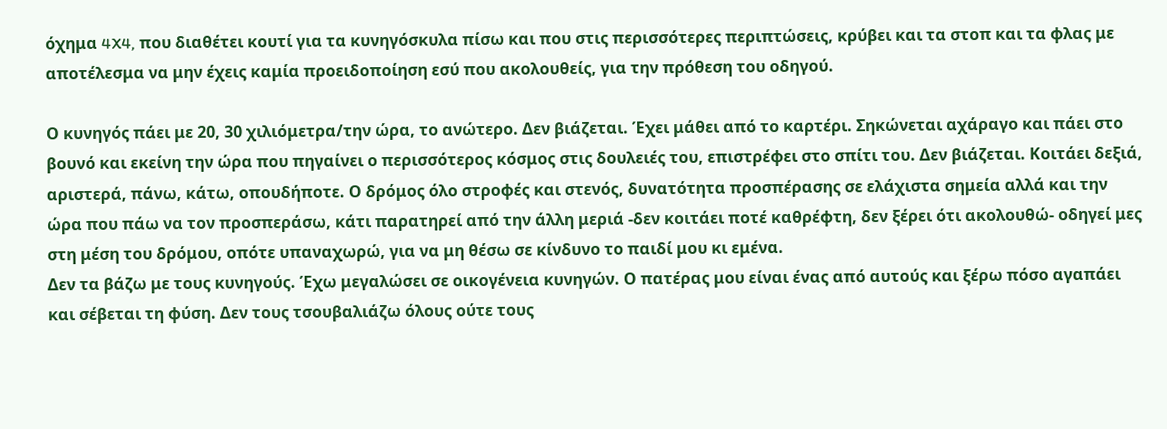όχημα 4X4, που διαθέτει κουτί για τα κυνηγόσκυλα πίσω και που στις περισσότερες περιπτώσεις, κρύβει και τα στοπ και τα φλας με αποτέλεσμα να μην έχεις καμία προειδοποίηση εσύ που ακολουθείς, για την πρόθεση του οδηγού.

Ο κυνηγός πάει με 20, 30 χιλιόμετρα/την ώρα, το ανώτερο. Δεν βιάζεται. Έχει μάθει από το καρτέρι. Σηκώνεται αχάραγο και πάει στο βουνό και εκείνη την ώρα που πηγαίνει ο περισσότερος κόσμος στις δουλειές του, επιστρέφει στο σπίτι του. Δεν βιάζεται. Κοιτάει δεξιά, αριστερά, πάνω, κάτω, οπουδήποτε. Ο δρόμος όλο στροφές και στενός, δυνατότητα προσπέρασης σε ελάχιστα σημεία αλλά και την ώρα που πάω να τον προσπεράσω, κάτι παρατηρεί από την άλλη μεριά -δεν κοιτάει ποτέ καθρέφτη, δεν ξέρει ότι ακολουθώ- οδηγεί μες στη μέση του δρόμου, οπότε υπαναχωρώ, για να μη θέσω σε κίνδυνο το παιδί μου κι εμένα.
Δεν τα βάζω με τους κυνηγούς. Έχω μεγαλώσει σε οικογένεια κυνηγών. Ο πατέρας μου είναι ένας από αυτούς και ξέρω πόσο αγαπάει και σέβεται τη φύση. Δεν τους τσουβαλιάζω όλους ούτε τους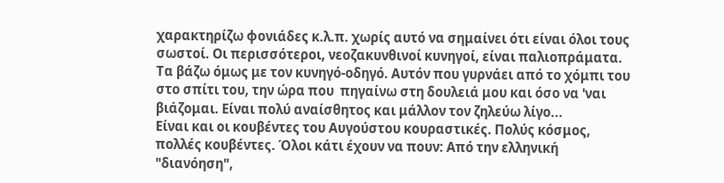χαρακτηρίζω φονιάδες κ.λ.π. χωρίς αυτό να σημαίνει ότι είναι όλοι τους σωστοί. Οι περισσότεροι, νεοζακυνθινοί κυνηγοί, είναι παλιοπράματα. Τα βάζω όμως με τον κυνηγό-οδηγό. Αυτόν που γυρνάει από το χόμπι του στο σπίτι του, την ώρα που  πηγαίνω στη δουλειά μου και όσο να 'ναι βιάζομαι. Είναι πολύ αναίσθητος και μάλλον τον ζηλεύω λίγο...
Είναι και οι κουβέντες του Αυγούστου κουραστικές. Πολύς κόσμος, πολλές κουβέντες. Όλοι κάτι έχουν να πουν: Από την ελληνική "διανόηση",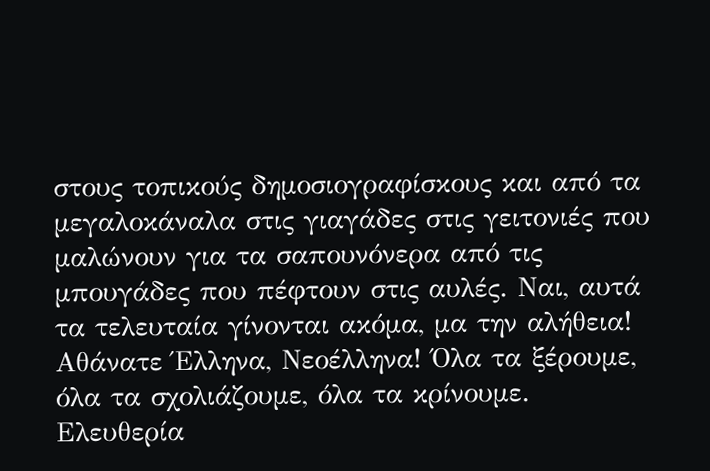στους τοπικούς δημοσιογραφίσκους και από τα μεγαλοκάναλα στις γιαγάδες στις γειτονιές που μαλώνουν για τα σαπουνόνερα από τις μπουγάδες που πέφτουν στις αυλές. Ναι, αυτά τα τελευταία γίνονται ακόμα, μα την αλήθεια!
Αθάνατε Έλληνα, Νεοέλληνα! Όλα τα ξέρουμε, όλα τα σχολιάζουμε, όλα τα κρίνουμε. Ελευθερία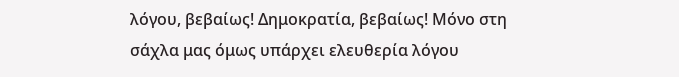λόγου, βεβαίως! Δημοκρατία, βεβαίως! Μόνο στη σάχλα μας όμως υπάρχει ελευθερία λόγου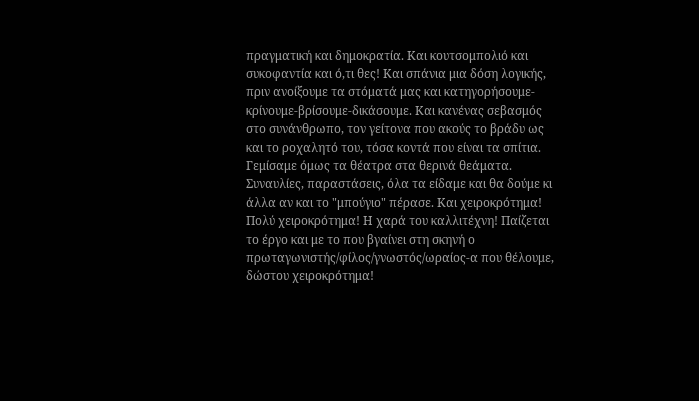πραγματική και δημοκρατία. Και κουτσομπολιό και συκοφαντία και ό,τι θες! Και σπάνια μια δόση λογικής, πριν ανοίξουμε τα στόματά μας και κατηγορήσουμε-κρίνουμε-βρίσουμε-δικάσουμε. Και κανένας σεβασμός στο συνάνθρωπο, τον γείτονα που ακούς το βράδυ ως και το ροχαλητό του, τόσα κοντά που είναι τα σπίτια.
Γεμίσαμε όμως τα θέατρα στα θερινά θεάματα. Συναυλίες, παραστάσεις, όλα τα είδαμε και θα δούμε κι άλλα αν και το "μπούγιο" πέρασε. Και χειροκρότημα! Πολύ χειροκρότημα! Η χαρά του καλλιτέχνη! Παίζεται το έργο και με το που βγαίνει στη σκηνή ο πρωταγωνιστής/φίλος/γνωστός/ωραίος-α που θέλουμε, δώστου χειροκρότημα!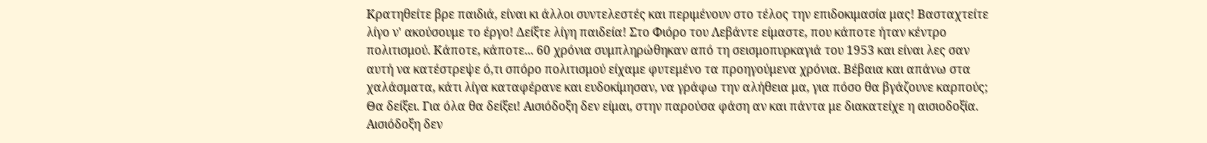Κρατηθείτε βρε παιδιά, είναι κι άλλοι συντελεστές και περιμένουν στο τέλος την επιδοκιμασία μας! Βασταχτείτε λίγο ν' ακούσουμε το έργο! Δείξτε λίγη παιδεία! Στο Φιόρο του Λεβάντε είμαστε, που κάποτε ήταν κέντρο πολιτισμού. Κάποτε, κάποτε... 60 χρόνια συμπληρώθηκαν από τη σεισμοπυρκαγιά του 1953 και είναι λες σαν  αυτή να κατέστρεψε ό,τι σπόρο πολιτισμού είχαμε φυτεμένο τα προηγούμενα χρόνια. Βέβαια και απάνω στα χαλάσματα, κάτι λίγα καταφέρανε και ευδοκίμησαν, να γράφω την αλήθεια μα, για πόσο θα βγάζουνε καρπούς;
Θα δείξει. Για όλα θα δείξει! Αισιόδοξη δεν είμαι, στην παρούσα φάση αν και πάντα με διακατείχε η αισιοδοξία. Αισιόδοξη δεν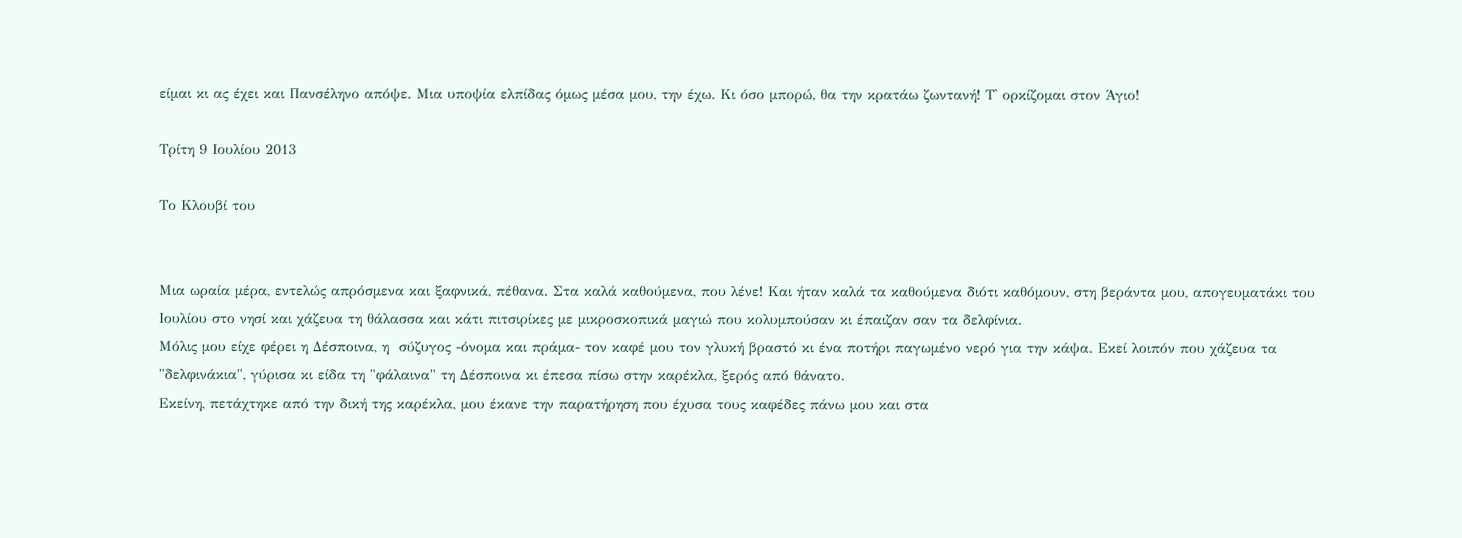είμαι κι ας έχει και Πανσέληνο απόψε. Μια υποψία ελπίδας όμως μέσα μου, την έχω. Κι όσο μπορώ, θα την κρατάω ζωντανή! Τ' ορκίζομαι στον Άγιο!

Τρίτη 9 Ιουλίου 2013

Το Κλουβί του


Μια ωραία μέρα, εντελώς απρόσμενα και ξαφνικά, πέθανα. Στα καλά καθούμενα, που λένε! Και ήταν καλά τα καθούμενα διότι καθόμουν, στη βεράντα μου, απογευματάκι του Ιουλίου στο νησί και χάζευα τη θάλασσα και κάτι πιτσιρίκες με μικροσκοπικά μαγιώ που κολυμπούσαν κι έπαιζαν σαν τα δελφίνια.
Μόλις μου είχε φέρει η Δέσποινα, η  σύζυγος -όνομα και πράμα- τον καφέ μου τον γλυκή βραστό κι ένα ποτήρι παγωμένο νερό για την κάψα. Εκεί λοιπόν που χάζευα τα "δελφινάκια", γύρισα κι είδα τη "φάλαινα" τη Δέσποινα κι έπεσα πίσω στην καρέκλα, ξερός από θάνατο.
Εκείνη, πετάχτηκε από την δική της καρέκλα, μου έκανε την παρατήρηση που έχυσα τους καφέδες πάνω μου και στα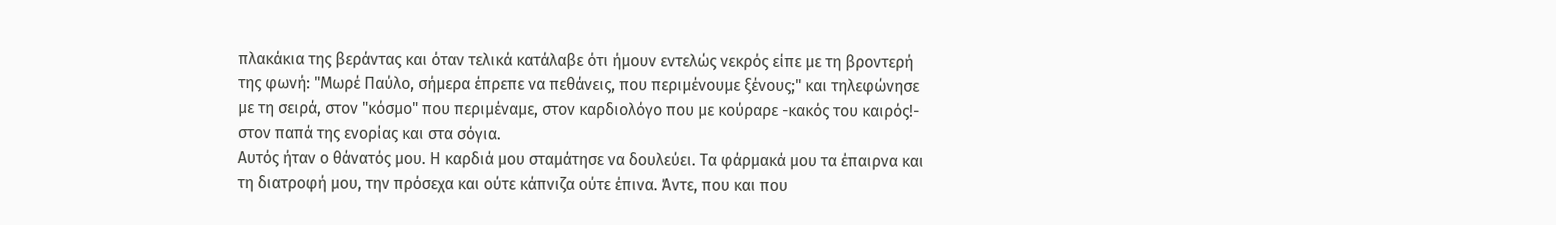πλακάκια της βεράντας και όταν τελικά κατάλαβε ότι ήμουν εντελώς νεκρός είπε με τη βροντερή της φωνή: "Μωρέ Παύλο, σήμερα έπρεπε να πεθάνεις, που περιμένουμε ξένους;" και τηλεφώνησε με τη σειρά, στον "κόσμο" που περιμέναμε, στον καρδιολόγο που με κούραρε -κακός του καιρός!- στον παπά της ενορίας και στα σόγια.
Αυτός ήταν ο θάνατός μου. Η καρδιά μου σταμάτησε να δουλεύει. Τα φάρμακά μου τα έπαιρνα και τη διατροφή μου, την πρόσεχα και ούτε κάπνιζα ούτε έπινα. Άντε, που και που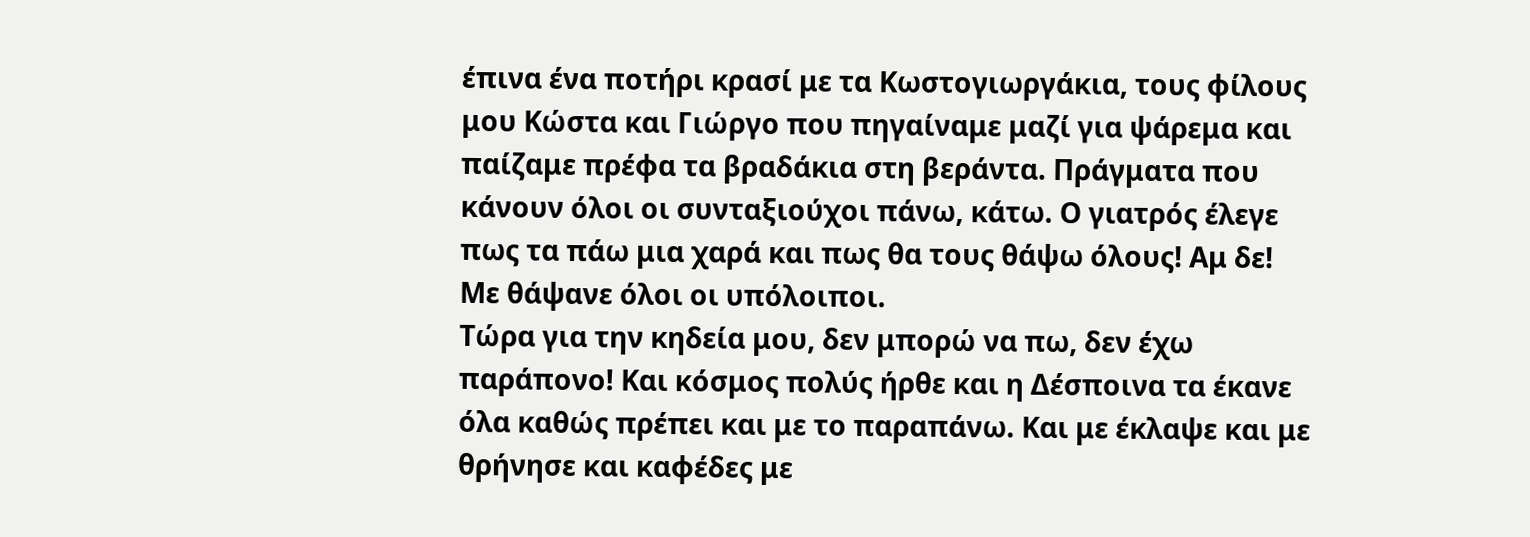έπινα ένα ποτήρι κρασί με τα Κωστογιωργάκια, τους φίλους μου Κώστα και Γιώργο που πηγαίναμε μαζί για ψάρεμα και παίζαμε πρέφα τα βραδάκια στη βεράντα. Πράγματα που κάνουν όλοι οι συνταξιούχοι πάνω, κάτω. Ο γιατρός έλεγε πως τα πάω μια χαρά και πως θα τους θάψω όλους! Αμ δε! Με θάψανε όλοι οι υπόλοιποι.
Τώρα για την κηδεία μου, δεν μπορώ να πω, δεν έχω παράπονο! Και κόσμος πολύς ήρθε και η Δέσποινα τα έκανε όλα καθώς πρέπει και με το παραπάνω. Και με έκλαψε και με θρήνησε και καφέδες με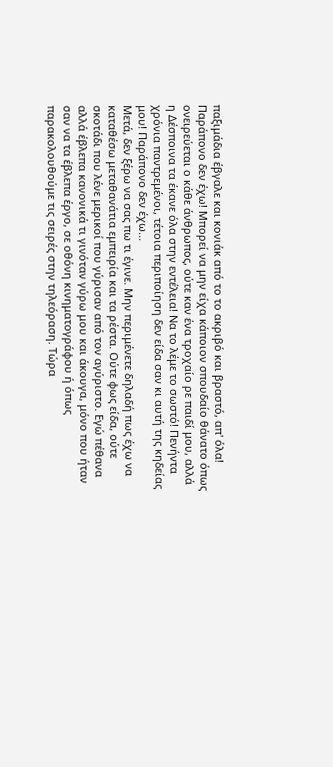παξιμάδια έβγαλε και κονιάκ από το το ακριβό και βραστό, απ' όλα! Παράπονο δεν έχω! Μπορεί να μην είχα κάποιον σπουδαίο θάνατο όπως ονειρεύεται ο κάθε άνθρωπος, ούτε καν ένα τροχαίο ρε παιδί μου, αλλά η Δέσποινα τα έκανε όλα στην εντέλεια! Να το λέμε το σωστό! Πενήντα χρόνια παντρεμένοι, τέτοια περιποίηση δεν είδα σαν κι αυτή της κηδείας μου! Παράπονο δεν έχω...
Μετά, δεν ξέρω να σας πω τι έγινε. Μην περιμένετε δηλαδή πως έχω να καταθέσω μεταθανάτια εμπειρία και τα ρέστα. Ούτε φως είδα, ούτε σκοτάδι που λένε μερικοί που γύρισαν από τον αγύριστο. Εγώ πέθανα αλλά έβλεπα κανονικά τι γινόταν γύρω μου και άκουγα, μόνο που ήταν σαν να τα έβλεπα έργο, σε οθόνη κινηματογράφου ή όπως παρακολουθούμε τις σειρές στην τηλεόραση. Τώρα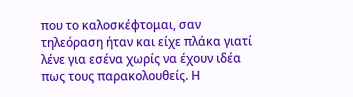που το καλοσκέφτομαι, σαν τηλεόραση ήταν και είχε πλάκα γιατί λένε για εσένα χωρίς να έχουν ιδέα πως τους παρακολουθείς. Η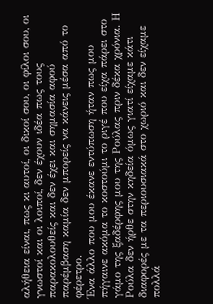αλήθεια είναι, πως κι αυτοί, οι δικοί σου, οι φίλοι σου, οι γνωστοί και οι λοιποί, δεν έχουν ιδέα πως τους παρακολουθείς και δεν έχει και σημασία αφού παρέμβαση καμία δεν μπορείς να κάνεις μέσα από το φέρετρο.
Ένα άλλο που μου έκανε εντύπωση ήταν πως μου πήγαινε ακόμα το κοστούμι το ριγέ που είχα πάρει στο γάμο της ξαδέρφης μου της Ρούλας πριν δέκα χρόνια. Η Ρούλα δεν ήρθε στην κηδεία όμως γιατί είχαμε κάτι διαφορές με τα περιουσιακά στο χωριό και δεν είχαμε πολλά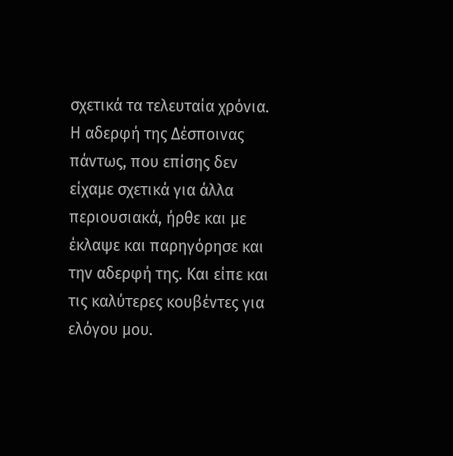σχετικά τα τελευταία χρόνια. Η αδερφή της Δέσποινας πάντως, που επίσης δεν είχαμε σχετικά για άλλα περιουσιακά, ήρθε και με έκλαψε και παρηγόρησε και την αδερφή της. Και είπε και τις καλύτερες κουβέντες για ελόγου μου.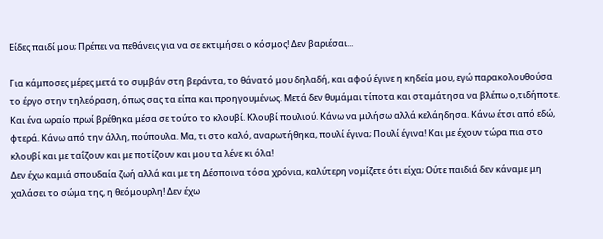Είδες παιδί μου; Πρέπει να πεθάνεις για να σε εκτιμήσει ο κόσμος! Δεν βαριέσαι...

Για κάμποσες μέρες μετά το συμβάν στη βεράντα, το θάνατό μου δηλαδή, και αφού έγινε η κηδεία μου, εγώ παρακολουθούσα το έργο στην τηλεόραση, όπως σας τα είπα και προηγουμένως. Μετά δεν θυμάμαι τίποτα και σταμάτησα να βλέπω ο,τιδήποτε. Και ένα ωραίο πρωί βρέθηκα μέσα σε τούτο το κλουβί. Κλουβί πουλιού. Κάνω να μιλήσω αλλά κελάηδησα. Κάνω έτσι από εδώ, φτερά. Κάνω από την άλλη, πούπουλα. Μα, τι στο καλό, αναρωτήθηκα, πουλί έγινα; Πουλί έγινα! Και με έχουν τώρα πια στο κλουβί και με ταΐζουν και με ποτίζουν και μου τα λένε κι όλα!
Δεν έχω καμιά σπουδαία ζωή αλλά και με τη Δέσποινα τόσα χρόνια, καλύτερη νομίζετε ότι είχα; Ούτε παιδιά δεν κάναμε μη χαλάσει το σώμα της, η θεόμουρλη! Δεν έχω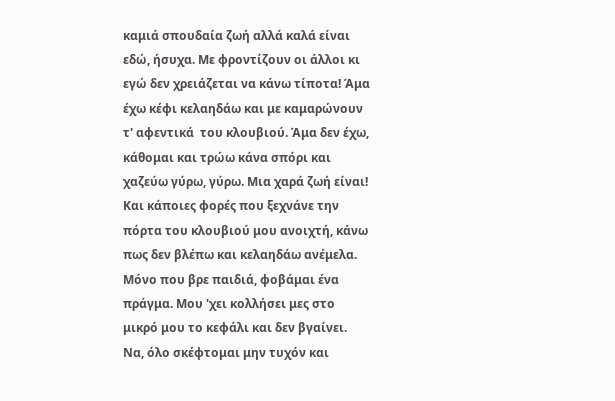καμιά σπουδαία ζωή αλλά καλά είναι εδώ, ήσυχα. Με φροντίζουν οι άλλοι κι εγώ δεν χρειάζεται να κάνω τίποτα! Άμα έχω κέφι κελαηδάω και με καμαρώνουν τ' αφεντικά  του κλουβιού. Άμα δεν έχω, κάθομαι και τρώω κάνα σπόρι και χαζεύω γύρω, γύρω. Μια χαρά ζωή είναι! Και κάποιες φορές που ξεχνάνε την πόρτα του κλουβιού μου ανοιχτή, κάνω πως δεν βλέπω και κελαηδάω ανέμελα.
Μόνο που βρε παιδιά, φοβάμαι ένα πράγμα. Μου 'χει κολλήσει μες στο μικρό μου το κεφάλι και δεν βγαίνει. Να, όλο σκέφτομαι μην τυχόν και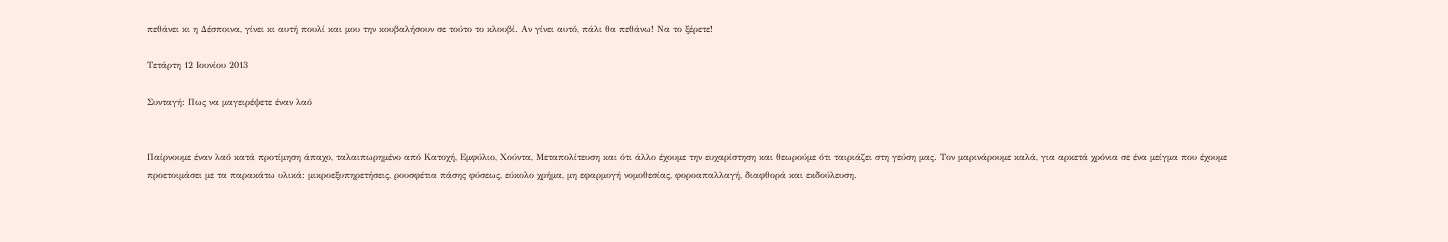πεθάνει κι η Δέσποινα, γίνει κι αυτή πουλί και μου την κουβαλήσουν σε τούτο το κλουβί. Αν γίνει αυτό, πάλι θα πεθάνω! Να το ξέρετε!

Τετάρτη 12 Ιουνίου 2013

Συνταγή: Πως να μαγειρέψετε έναν λαό


Παίρνουμε έναν λαό κατά προτίμηση άπαχο, ταλαιπωρημένο από Κατοχή, Εμφύλιο, Χούντα, Μεταπολίτευση και ότι άλλο έχουμε την ευχαρίστηση και θεωρούμε ότι ταιριάζει στη γεύση μας. Τον μαρινάρουμε καλά, για αρκετά χρόνια σε ένα μείγμα που έχουμε προετοιμάσει με τα παρακάτω υλικά: μικροεξυπηρετήσεις, ρουσφέτια πάσης φύσεως, εύκολο χρήμα, μη εφαρμογή νομοθεσίας, φοροαπαλλαγή, διαφθορά και εκδούλευση.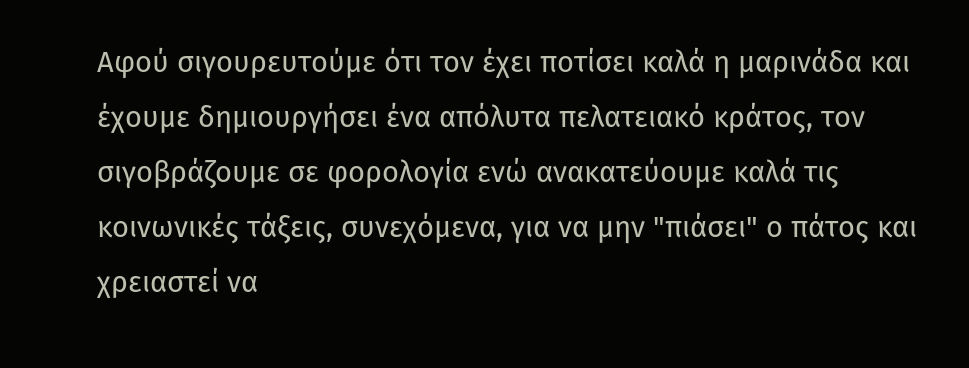Αφού σιγουρευτούμε ότι τον έχει ποτίσει καλά η μαρινάδα και έχουμε δημιουργήσει ένα απόλυτα πελατειακό κράτος, τον σιγοβράζουμε σε φορολογία ενώ ανακατεύουμε καλά τις κοινωνικές τάξεις, συνεχόμενα, για να μην "πιάσει" ο πάτος και χρειαστεί να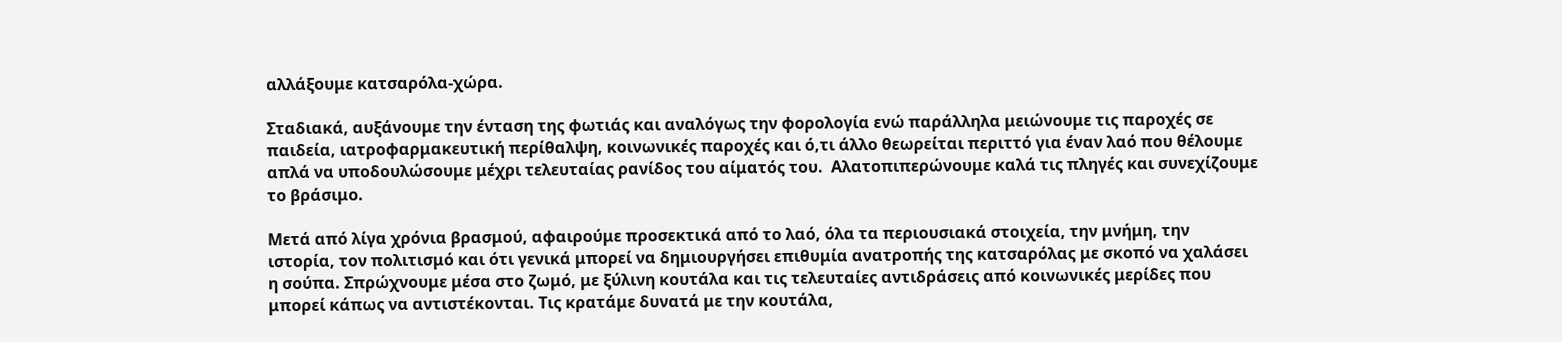αλλάξουμε κατσαρόλα-χώρα.

Σταδιακά, αυξάνουμε την ένταση της φωτιάς και αναλόγως την φορολογία ενώ παράλληλα μειώνουμε τις παροχές σε παιδεία, ιατροφαρμακευτική περίθαλψη, κοινωνικές παροχές και ό,τι άλλο θεωρείται περιττό για έναν λαό που θέλουμε απλά να υποδουλώσουμε μέχρι τελευταίας ρανίδος του αίματός του.  Αλατοπιπερώνουμε καλά τις πληγές και συνεχίζουμε το βράσιμο.

Μετά από λίγα χρόνια βρασμού, αφαιρούμε προσεκτικά από το λαό, όλα τα περιουσιακά στοιχεία, την μνήμη, την ιστορία, τον πολιτισμό και ότι γενικά μπορεί να δημιουργήσει επιθυμία ανατροπής της κατσαρόλας με σκοπό να χαλάσει η σούπα. Σπρώχνουμε μέσα στο ζωμό, με ξύλινη κουτάλα και τις τελευταίες αντιδράσεις από κοινωνικές μερίδες που μπορεί κάπως να αντιστέκονται. Τις κρατάμε δυνατά με την κουτάλα,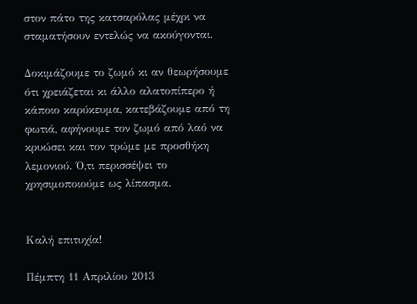στον πάτο της κατσαρόλας μέχρι να σταματήσουν εντελώς να ακούγονται.

Δοκιμάζουμε το ζωμό κι αν θεωρήσουμε ότι χρειάζεται κι άλλο αλατοπίπερο ή κάποιο καρύκευμα, κατεβάζουμε από τη φωτιά, αφήνουμε τον ζωμό από λαό να κρυώσει και τον τρώμε με προσθήκη λεμονιού. Ό,τι περισσέψει το χρησιμοποιούμε ως λίπασμα.


Καλή επιτυχία!

Πέμπτη 11 Απριλίου 2013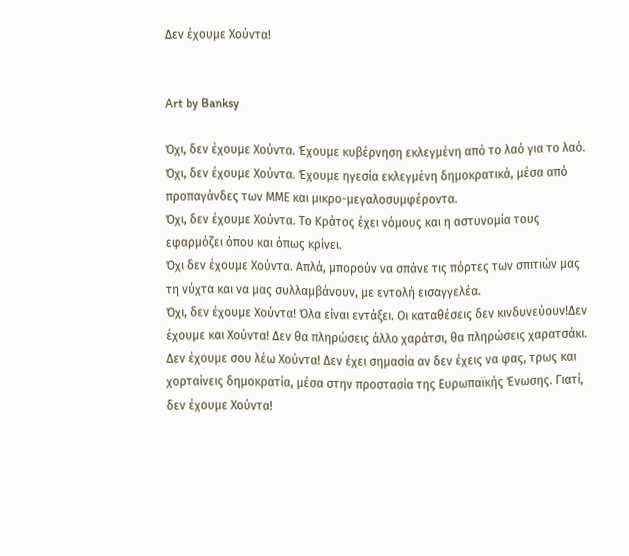Δεν έχουμε Χούντα!


Art by Banksy

Όχι, δεν έχουμε Χούντα. Έχουμε κυβέρνηση εκλεγμένη από το λαό για το λαό.
Όχι, δεν έχουμε Χούντα. Έχουμε ηγεσία εκλεγμένη δημοκρατικά, μέσα από προπαγάνδες των ΜΜΕ και μικρο-μεγαλοσυμφέροντα.
Όχι, δεν έχουμε Χούντα. Το Κράτος έχει νόμους και η αστυνομία τους εφαρμόζει όπου και όπως κρίνει.
Όχι δεν έχουμε Χούντα. Απλά, μπορούν να σπάνε τις πόρτες των σπιτιών μας τη νύχτα και να μας συλλαμβάνουν, με εντολή εισαγγελέα.
Όχι, δεν έχουμε Χούντα! Όλα είναι εντάξει. Οι καταθέσεις δεν κινδυνεύουν!Δεν έχουμε και Χούντα! Δεν θα πληρώσεις άλλο χαράτσι, θα πληρώσεις χαρατσάκι.
Δεν έχουμε σου λέω Χούντα! Δεν έχει σημασία αν δεν έχεις να φας, τρως και χορταίνεις δημοκρατία, μέσα στην προστασία της Ευρωπαϊκής Ένωσης. Γιατί, δεν έχουμε Χούντα!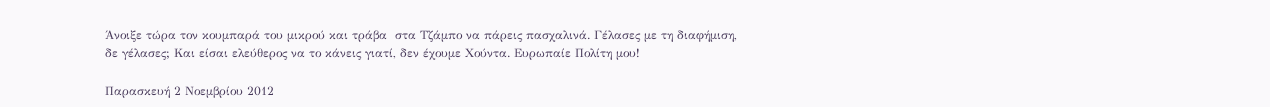Άνοιξε τώρα τον κουμπαρά του μικρού και τράβα  στα Τζάμπο να πάρεις πασχαλινά. Γέλασες με τη διαφήμιση, δε γέλασες; Και είσαι ελεύθερος να το κάνεις γιατί, δεν έχουμε Χούντα. Ευρωπαίε Πολίτη μου!

Παρασκευή 2 Νοεμβρίου 2012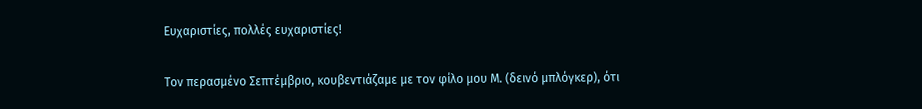Ευχαριστίες, πολλές ευχαριστίες!

Τον περασμένο Σεπτέμβριο, κουβεντιάζαμε με τον φίλο μου Μ. (δεινό μπλόγκερ), ότι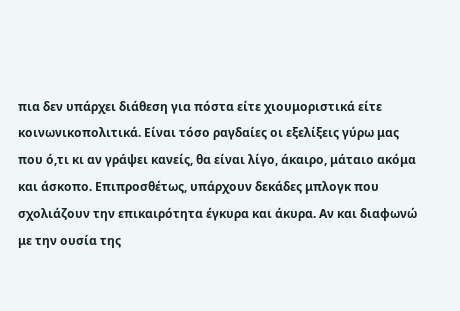πια δεν υπάρχει διάθεση για πόστα είτε χιουμοριστικά είτε κοινωνικοπολιτικά. Είναι τόσο ραγδαίες οι εξελίξεις γύρω μας που ό,τι κι αν γράψει κανείς, θα είναι λίγο, άκαιρο, μάταιο ακόμα και άσκοπο. Επιπροσθέτως, υπάρχουν δεκάδες μπλογκ που σχολιάζουν την επικαιρότητα έγκυρα και άκυρα. Αν και διαφωνώ με την ουσία της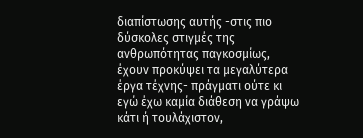διαπίστωσης αυτής -στις πιο δύσκολες στιγμές της ανθρωπότητας παγκοσμίως, έχουν προκύψει τα μεγαλύτερα έργα τέχνης- πράγματι ούτε κι εγώ έχω καμία διάθεση να γράψω κάτι ή τουλάχιστον,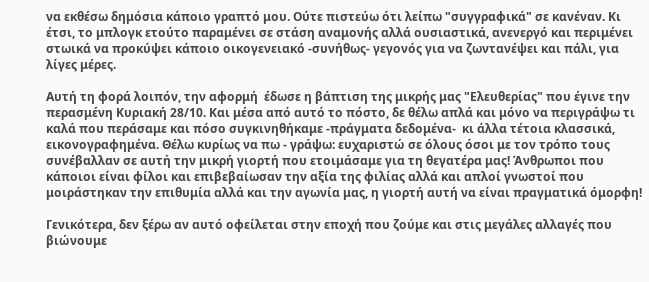να εκθέσω δημόσια κάποιο γραπτό μου. Ούτε πιστεύω ότι λείπω "συγγραφικά" σε κανέναν. Κι έτσι, το μπλογκ ετούτο παραμένει σε στάση αναμονής αλλά ουσιαστικά, ανενεργό και περιμένει στωικά να προκύψει κάποιο οικογενειακό -συνήθως- γεγονός για να ζωντανέψει και πάλι, για λίγες μέρες.

Αυτή τη φορά λοιπόν, την αφορμή  έδωσε η βάπτιση της μικρής μας "Ελευθερίας" που έγινε την περασμένη Κυριακή 28/10. Και μέσα από αυτό το πόστο, δε θέλω απλά και μόνο να περιγράψω τι καλά που περάσαμε και πόσο συγκινηθήκαμε -πράγματα δεδομένα-  κι άλλα τέτοια κλασσικά, εικονογραφημένα. Θέλω κυρίως να πω - γράψω: ευχαριστώ σε όλους όσοι με τον τρόπο τους συνέβαλλαν σε αυτή την μικρή γιορτή που ετοιμάσαμε για τη θεγατέρα μας! Άνθρωποι που κάποιοι είναι φίλοι και επιβεβαίωσαν την αξία της φιλίας αλλά και απλοί γνωστοί που μοιράστηκαν την επιθυμία αλλά και την αγωνία μας, η γιορτή αυτή να είναι πραγματικά όμορφη!

Γενικότερα, δεν ξέρω αν αυτό οφείλεται στην εποχή που ζούμε και στις μεγάλες αλλαγές που βιώνουμε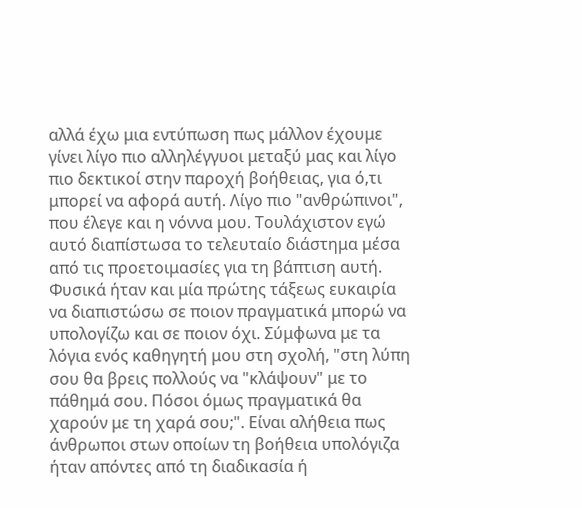αλλά έχω μια εντύπωση πως μάλλον έχουμε γίνει λίγο πιο αλληλέγγυοι μεταξύ μας και λίγο πιο δεκτικοί στην παροχή βοήθειας, για ό,τι μπορεί να αφορά αυτή. Λίγο πιο "ανθρώπινοι", που έλεγε και η νόννα μου. Τουλάχιστον εγώ αυτό διαπίστωσα το τελευταίο διάστημα μέσα από τις προετοιμασίες για τη βάπτιση αυτή. Φυσικά ήταν και μία πρώτης τάξεως ευκαιρία να διαπιστώσω σε ποιον πραγματικά μπορώ να υπολογίζω και σε ποιον όχι. Σύμφωνα με τα λόγια ενός καθηγητή μου στη σχολή, "στη λύπη σου θα βρεις πολλούς να "κλάψουν" με το πάθημά σου. Πόσοι όμως πραγματικά θα χαρούν με τη χαρά σου;". Είναι αλήθεια πως άνθρωποι στων οποίων τη βοήθεια υπολόγιζα ήταν απόντες από τη διαδικασία ή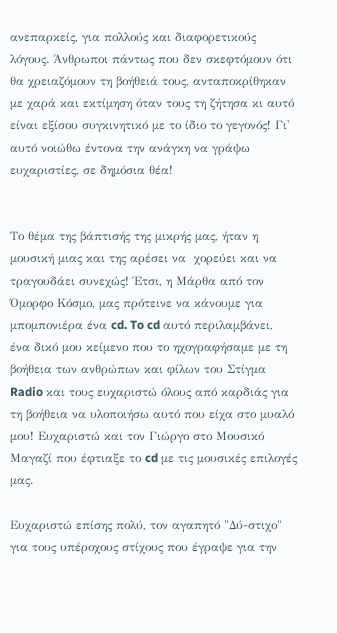ανεπαρκείς, για πολλούς και διαφορετικούς λόγους. Άνθρωποι πάντως που δεν σκεφτόμουν ότι θα χρειαζόμουν τη βοήθειά τους, ανταποκρίθηκαν με χαρά και εκτίμηση όταν τους τη ζήτησα κι αυτό είναι εξίσου συγκινητικό με το ίδιο το γεγονός! Γι' αυτό νοιώθω έντονα την ανάγκη να γράψω ευχαριστίες, σε δημόσια θέα!


Το θέμα της βάπτισής της μικρής μας, ήταν η μουσική μιας και της αρέσει να  χορεύει και να τραγουδάει συνεχώς! Έτσι, η Μάρθα από τον Όμορφο Κόσμο, μας πρότεινε να κάνουμε για μπομπονιέρα ένα cd. To cd αυτό περιλαμβάνει, ένα δικό μου κείμενο που το ηχογραφήσαμε με τη βοήθεια των ανθρώπων και φίλων του Στίγμα Radio και τους ευχαριστώ όλους από καρδιάς για τη βοήθεια να υλοποιήσω αυτό που είχα στο μυαλό μου! Ευχαριστώ και τον Γιώργο στο Μουσικό Μαγαζί που έφτιαξε το cd με τις μουσικές επιλογές μας.

Ευχαριστώ επίσης πολύ, τον αγαπητό "Δύ-στιχο" για τους υπέροχους στίχους που έγραψε για την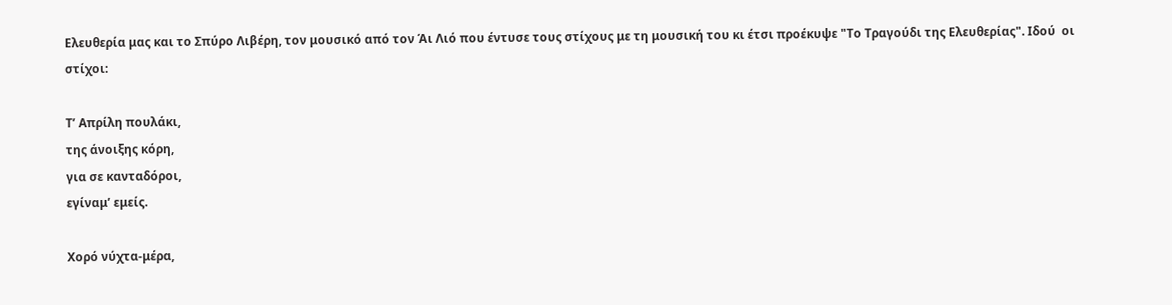Ελευθερία μας και το Σπύρο Λιβέρη, τον μουσικό από τον Άι Λιό που έντυσε τους στίχους με τη μουσική του κι έτσι προέκυψε "Το Τραγούδι της Ελευθερίας". Ιδού  οι στίχοι:

Τ’ Απρίλη πουλάκι,
της άνοιξης κόρη,
για σε κανταδόροι,
εγίναμ’ εμείς.

Χορό νύχτα-μέρα,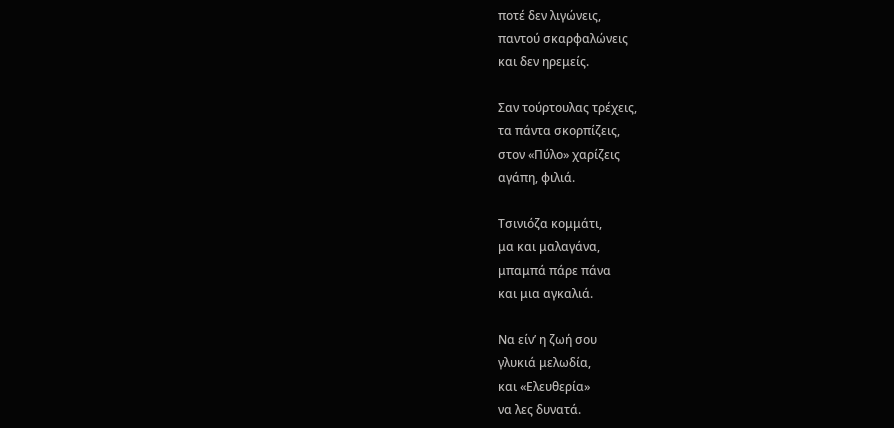ποτέ δεν λιγώνεις,
παντού σκαρφαλώνεις
και δεν ηρεμείς.

Σαν τούρτουλας τρέχεις,
τα πάντα σκορπίζεις,
στον «Πύλο» χαρίζεις
αγάπη, φιλιά.

Τσινιόζα κομμάτι,
μα και μαλαγάνα,
μπαμπά πάρε πάνα
και μια αγκαλιά.

Να είν’ η ζωή σου
γλυκιά μελωδία,
και «Ελευθερία»
να λες δυνατά.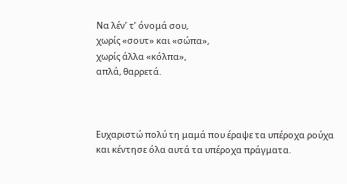Να λέν’ τ’ όνομά σου,
χωρίς «σουτ» και «σώπα»,
χωρίς άλλα «κόλπα»,
απλά, θαρρετά.



Ευχαριστώ πολύ τη μαμά που έραψε τα υπέροχα ρούχα και κέντησε όλα αυτά τα υπέροχα πράγματα.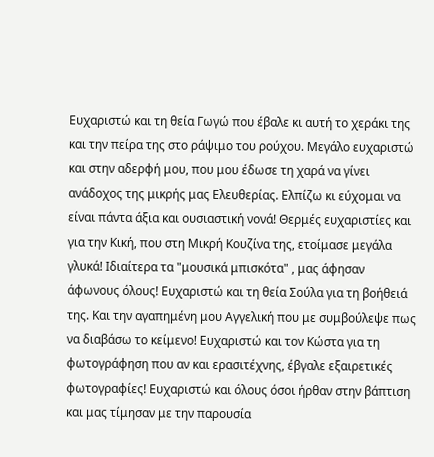Ευχαριστώ και τη θεία Γωγώ που έβαλε κι αυτή το χεράκι της και την πείρα της στο ράψιμο του ρούχου. Μεγάλο ευχαριστώ και στην αδερφή μου, που μου έδωσε τη χαρά να γίνει ανάδοχος της μικρής μας Ελευθερίας. Ελπίζω κι εύχομαι να είναι πάντα άξια και ουσιαστική νονά! Θερμές ευχαριστίες και  για την Κική, που στη Μικρή Κουζίνα της, ετοίμασε μεγάλα γλυκά! Ιδιαίτερα τα "μουσικά μπισκότα" , μας άφησαν άφωνους όλους! Ευχαριστώ και τη θεία Σούλα για τη βοήθειά της. Και την αγαπημένη μου Αγγελική που με συμβούλεψε πως να διαβάσω το κείμενο! Ευχαριστώ και τον Κώστα για τη φωτογράφηση που αν και ερασιτέχνης, έβγαλε εξαιρετικές φωτογραφίες! Ευχαριστώ και όλους όσοι ήρθαν στην βάπτιση και μας τίμησαν με την παρουσία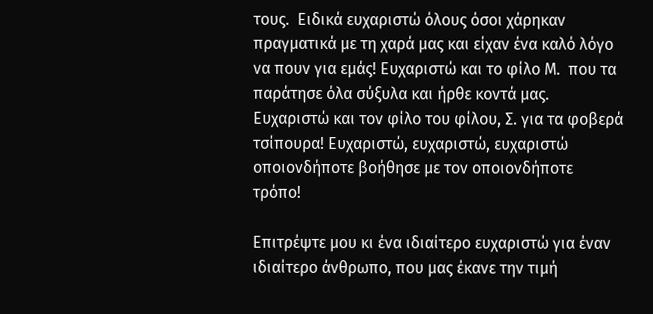τους.  Ειδικά ευχαριστώ όλους όσοι χάρηκαν πραγματικά με τη χαρά μας και είχαν ένα καλό λόγο να πουν για εμάς! Ευχαριστώ και το φίλο Μ.  που τα παράτησε όλα σύξυλα και ήρθε κοντά μας. Ευχαριστώ και τον φίλο του φίλου, Σ. για τα φοβερά τσίπουρα! Ευχαριστώ, ευχαριστώ, ευχαριστώ οποιονδήποτε βοήθησε με τον οποιονδήποτε τρόπο!

Επιτρέψτε μου κι ένα ιδιαίτερο ευχαριστώ για έναν ιδιαίτερο άνθρωπο, που μας έκανε την τιμή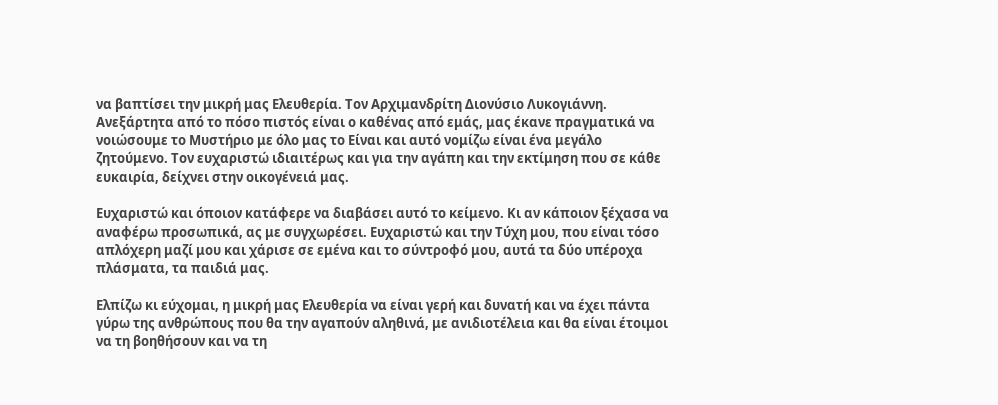να βαπτίσει την μικρή μας Ελευθερία. Τον Αρχιμανδρίτη Διονύσιο Λυκογιάννη. Ανεξάρτητα από το πόσο πιστός είναι ο καθένας από εμάς, μας έκανε πραγματικά να νοιώσουμε το Μυστήριο με όλο μας το Είναι και αυτό νομίζω είναι ένα μεγάλο ζητούμενο. Τον ευχαριστώ ιδιαιτέρως και για την αγάπη και την εκτίμηση που σε κάθε ευκαιρία, δείχνει στην οικογένειά μας.

Ευχαριστώ και όποιον κατάφερε να διαβάσει αυτό το κείμενο. Κι αν κάποιον ξέχασα να αναφέρω προσωπικά, ας με συγχωρέσει. Ευχαριστώ και την Τύχη μου, που είναι τόσο απλόχερη μαζί μου και χάρισε σε εμένα και το σύντροφό μου, αυτά τα δύο υπέροχα πλάσματα, τα παιδιά μας.

Ελπίζω κι εύχομαι, η μικρή μας Ελευθερία να είναι γερή και δυνατή και να έχει πάντα γύρω της ανθρώπους που θα την αγαπούν αληθινά, με ανιδιοτέλεια και θα είναι έτοιμοι να τη βοηθήσουν και να τη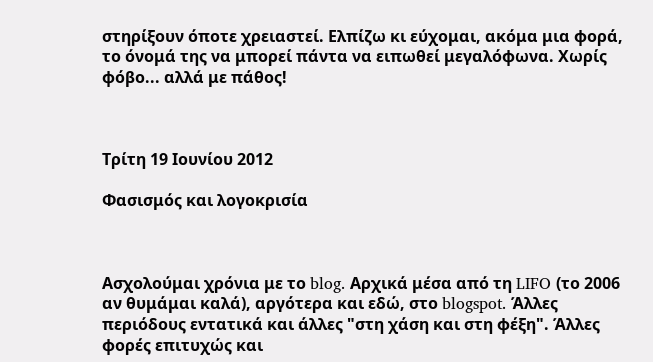στηρίξουν όποτε χρειαστεί. Ελπίζω κι εύχομαι, ακόμα μια φορά, το όνομά της να μπορεί πάντα να ειπωθεί μεγαλόφωνα. Χωρίς φόβο... αλλά με πάθος!



Τρίτη 19 Ιουνίου 2012

Φασισμός και λογοκρισία



Ασχολούμαι χρόνια με το blog. Αρχικά μέσα από τη LIFO (το 2006 αν θυμάμαι καλά), αργότερα και εδώ, στο blogspot. Άλλες περιόδους εντατικά και άλλες "στη χάση και στη φέξη". Άλλες φορές επιτυχώς και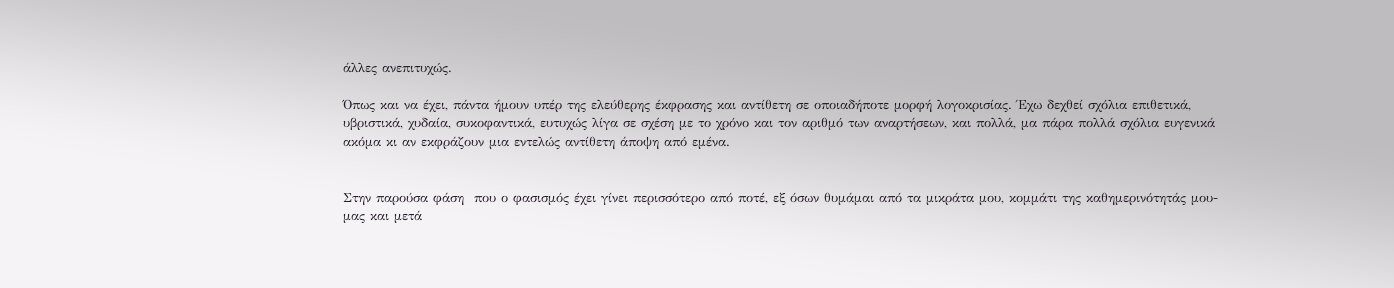άλλες ανεπιτυχώς.

Όπως και να έχει, πάντα ήμουν υπέρ της ελεύθερης έκφρασης και αντίθετη σε οποιαδήποτε μορφή λογοκρισίας. Έχω δεχθεί σχόλια επιθετικά, υβριστικά, χυδαία, συκοφαντικά, ευτυχώς λίγα σε σχέση με το χρόνο και τον αριθμό των αναρτήσεων, και πολλά, μα πάρα πολλά σχόλια ευγενικά ακόμα κι αν εκφράζουν μια εντελώς αντίθετη άποψη από εμένα.


Στην παρούσα φάση  που ο φασισμός έχει γίνει περισσότερο από ποτέ, εξ όσων θυμάμαι από τα μικράτα μου, κομμάτι της καθημερινότητάς μου-μας και μετά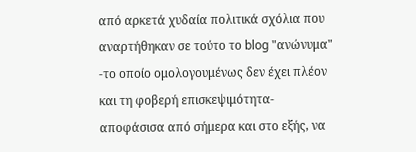από αρκετά χυδαία πολιτικά σχόλια που αναρτήθηκαν σε τούτο το blog "ανώνυμα" -το οποίο ομολογουμένως δεν έχει πλέον και τη φοβερή επισκεψιμότητα- αποφάσισα από σήμερα και στο εξής, να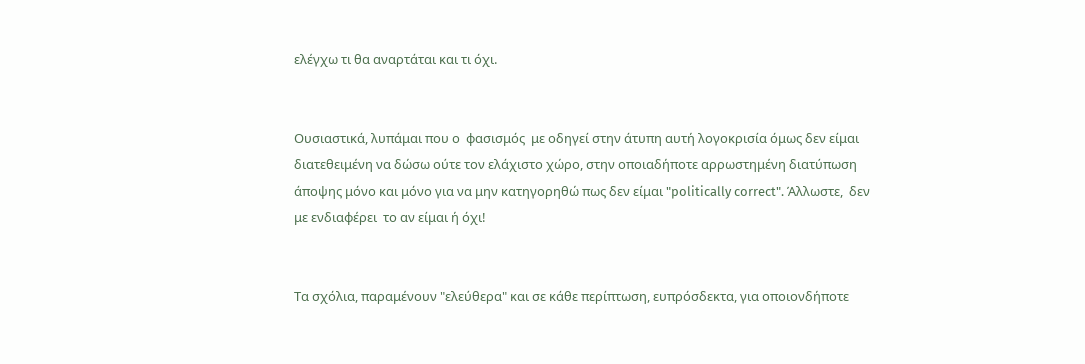ελέγχω τι θα αναρτάται και τι όχι.


Ουσιαστικά, λυπάμαι που ο  φασισμός  με οδηγεί στην άτυπη αυτή λογοκρισία όμως δεν είμαι διατεθειμένη να δώσω ούτε τον ελάχιστο χώρο, στην οποιαδήποτε αρρωστημένη διατύπωση άποψης μόνο και μόνο για να μην κατηγορηθώ πως δεν είμαι "politically correct". Άλλωστε,  δεν με ενδιαφέρει  το αν είμαι ή όχι!


Τα σχόλια, παραμένουν "ελεύθερα" και σε κάθε περίπτωση, ευπρόσδεκτα, για οποιονδήποτε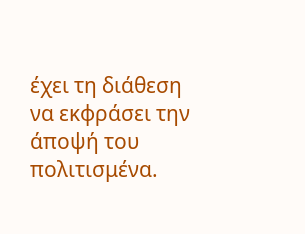έχει τη διάθεση να εκφράσει την άποψή του πολιτισμένα.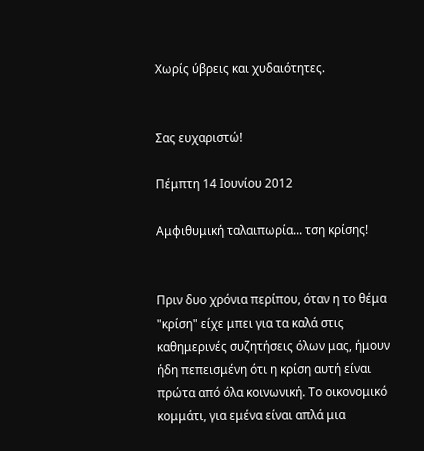Χωρίς ύβρεις και χυδαιότητες.


Σας ευχαριστώ!

Πέμπτη 14 Ιουνίου 2012

Αμφιθυμική ταλαιπωρία... τση κρίσης!


Πριν δυο χρόνια περίπου, όταν η το θέμα "κρίση" είχε μπει για τα καλά στις καθημερινές συζητήσεις όλων μας, ήμουν ήδη πεπεισμένη ότι η κρίση αυτή είναι πρώτα από όλα κοινωνική. Το οικονομικό κομμάτι, για εμένα είναι απλά μια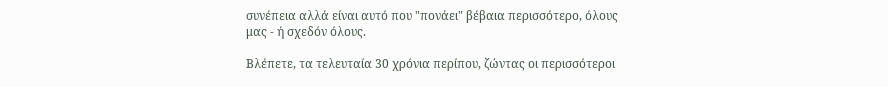συνέπεια αλλά είναι αυτό που "πονάει" βέβαια περισσότερο, όλους μας - ή σχεδόν όλους.

Βλέπετε, τα τελευταία 30 χρόνια περίπου, ζώντας οι περισσότεροι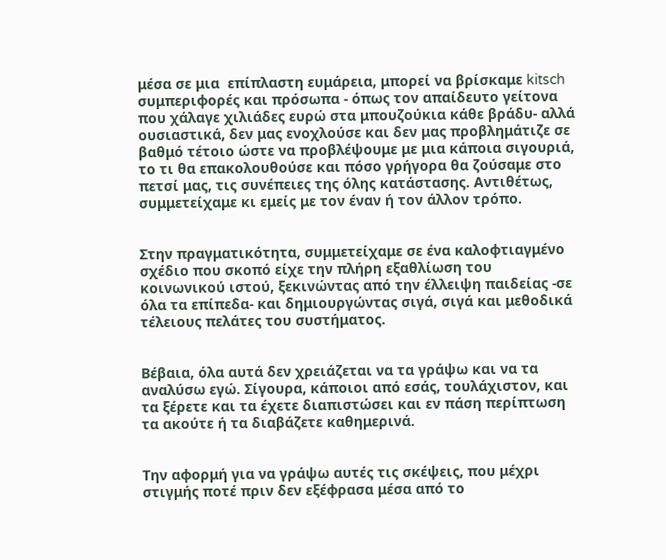μέσα σε μια  επίπλαστη ευμάρεια, μπορεί να βρίσκαμε kitsch συμπεριφορές και πρόσωπα - όπως τον απαίδευτο γείτονα που χάλαγε χιλιάδες ευρώ στα μπουζούκια κάθε βράδυ- αλλά ουσιαστικά, δεν μας ενοχλούσε και δεν μας προβλημάτιζε σε βαθμό τέτοιο ώστε να προβλέψουμε με μια κάποια σιγουριά, το τι θα επακολουθούσε και πόσο γρήγορα θα ζούσαμε στο πετσί μας, τις συνέπειες της όλης κατάστασης. Αντιθέτως, συμμετείχαμε κι εμείς με τον έναν ή τον άλλον τρόπο.


Στην πραγματικότητα, συμμετείχαμε σε ένα καλοφτιαγμένο σχέδιο που σκοπό είχε την πλήρη εξαθλίωση του κοινωνικού ιστού, ξεκινώντας από την έλλειψη παιδείας -σε όλα τα επίπεδα- και δημιουργώντας σιγά, σιγά και μεθοδικά τέλειους πελάτες του συστήματος.


Βέβαια, όλα αυτά δεν χρειάζεται να τα γράψω και να τα αναλύσω εγώ. Σίγουρα, κάποιοι από εσάς, τουλάχιστον, και τα ξέρετε και τα έχετε διαπιστώσει και εν πάση περίπτωση τα ακούτε ή τα διαβάζετε καθημερινά.


Την αφορμή για να γράψω αυτές τις σκέψεις, που μέχρι στιγμής ποτέ πριν δεν εξέφρασα μέσα από το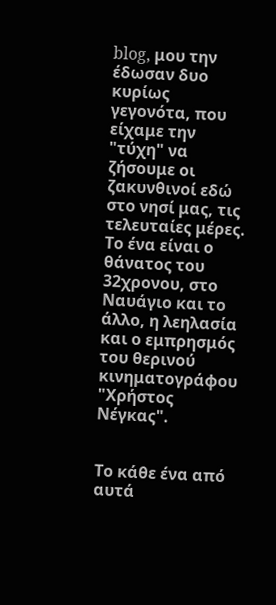blog, μου την έδωσαν δυο κυρίως γεγονότα, που είχαμε την "τύχη" να ζήσουμε οι ζακυνθινοί εδώ στο νησί μας, τις τελευταίες μέρες. Το ένα είναι ο θάνατος του 32χρονου, στο Ναυάγιο και το άλλο, η λεηλασία και ο εμπρησμός του θερινού κινηματογράφου "Χρήστος Νέγκας".


Το κάθε ένα από αυτά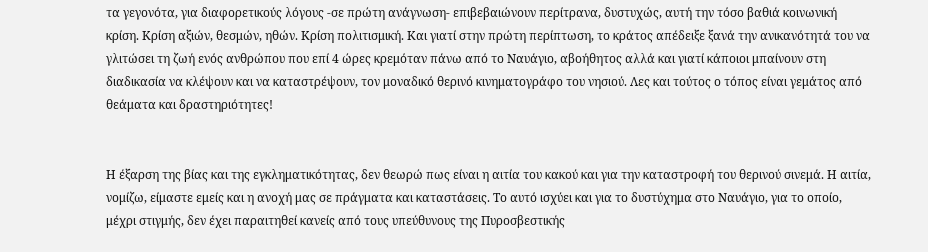τα γεγονότα, για διαφορετικούς λόγους -σε πρώτη ανάγνωση- επιβεβαιώνουν περίτρανα, δυστυχώς, αυτή την τόσο βαθιά κοινωνική κρίση. Κρίση αξιών, θεσμών, ηθών. Κρίση πολιτισμική. Και γιατί στην πρώτη περίπτωση, το κράτος απέδειξε ξανά την ανικανότητά του να γλιτώσει τη ζωή ενός ανθρώπου που επί 4 ώρες κρεμόταν πάνω από το Ναυάγιο, αβοήθητος αλλά και γιατί κάποιοι μπαίνουν στη διαδικασία να κλέψουν και να καταστρέψουν, τον μοναδικό θερινό κινηματογράφο του νησιού. Λες και τούτος ο τόπος είναι γεμάτος από θεάματα και δραστηριότητες!


Η έξαρση της βίας και της εγκληματικότητας, δεν θεωρώ πως είναι η αιτία του κακού και για την καταστροφή του θερινού σινεμά. Η αιτία, νομίζω, είμαστε εμείς και η ανοχή μας σε πράγματα και καταστάσεις. Το αυτό ισχύει και για το δυστύχημα στο Ναυάγιο, για το οποίο, μέχρι στιγμής, δεν έχει παραιτηθεί κανείς από τους υπεύθυνους της Πυροσβεστικής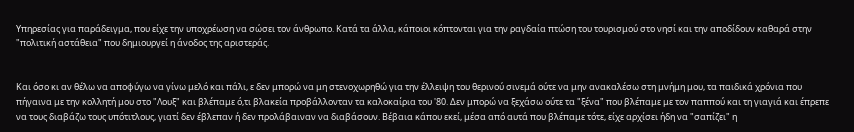Υπηρεσίας για παράδειγμα, που είχε την υποχρέωση να σώσει τον άνθρωπο. Κατά τα άλλα, κάποιοι κόπτονται για την ραγδαία πτώση του τουρισμού στο νησί και την αποδίδουν καθαρά στην "πολιτική αστάθεια" που δημιουργεί η άνοδος της αριστεράς.


Και όσο κι αν θέλω να αποφύγω να γίνω μελό και πάλι, ε δεν μπορώ να μη στενοχωρηθώ για την έλλειψη του θερινού σινεμά ούτε να μην ανακαλέσω στη μνήμη μου, τα παιδικά χρόνια που πήγαινα με την κολλητή μου στο "Λουξ" και βλέπαμε ό,τι βλακεία προβάλλονταν τα καλοκαίρια του '80. Δεν μπορώ να ξεχάσω ούτε τα "ξένα" που βλέπαμε με τον παππού και τη γιαγιά και έπρεπε να τους διαβάζω τους υπότιτλους, γιατί δεν έβλεπαν ή δεν προλάβαιναν να διαβάσουν. Βέβαια κάπου εκεί, μέσα από αυτά που βλέπαμε τότε, είχε αρχίσει ήδη να "σαπίζει" η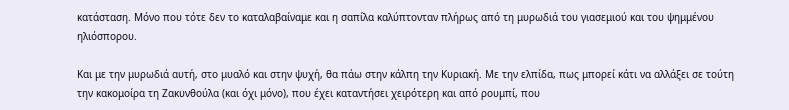κατάσταση. Μόνο που τότε δεν το καταλαβαίναμε και η σαπίλα καλύπτονταν πλήρως από τη μυρωδιά του γιασεμιού και του ψημμένου ηλιόσπορου.

Και με την μυρωδιά αυτή, στο μυαλό και στην ψυχή, θα πάω στην κάλπη την Κυριακή. Με την ελπίδα, πως μπορεί κάτι να αλλάξει σε τούτη την κακομοίρα τη Ζακυνθούλα (και όχι μόνο), που έχει καταντήσει χειρότερη και από ρουμπί, που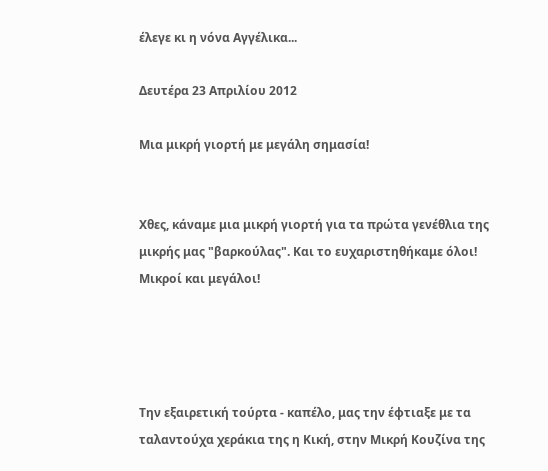έλεγε κι η νόνα Αγγέλικα...

Δευτέρα 23 Απριλίου 2012

Μια μικρή γιορτή με μεγάλη σημασία!


Χθες, κάναμε μια μικρή γιορτή για τα πρώτα γενέθλια της μικρής μας "βαρκούλας". Και το ευχαριστηθήκαμε όλοι! Μικροί και μεγάλοι!




Την εξαιρετική τούρτα - καπέλο, μας την έφτιαξε με τα ταλαντούχα χεράκια της η Κική, στην Μικρή Κουζίνα της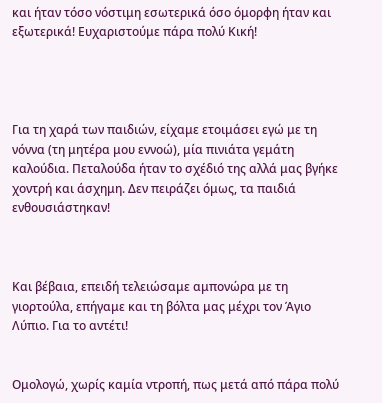και ήταν τόσο νόστιμη εσωτερικά όσο όμορφη ήταν και εξωτερικά! Ευχαριστούμε πάρα πολύ Κική!




Για τη χαρά των παιδιών, είχαμε ετοιμάσει εγώ με τη νόννα (τη μητέρα μου εννοώ), μία πινιάτα γεμάτη καλούδια. Πεταλούδα ήταν το σχέδιό της αλλά μας βγήκε χοντρή και άσχημη. Δεν πειράζει όμως, τα παιδιά ενθουσιάστηκαν!



Και βέβαια, επειδή τελειώσαμε αμπονώρα με τη γιορτούλα, επήγαμε και τη βόλτα μας μέχρι τον Άγιο Λύπιο. Για το αντέτι!


Ομολογώ, χωρίς καμία ντροπή, πως μετά από πάρα πολύ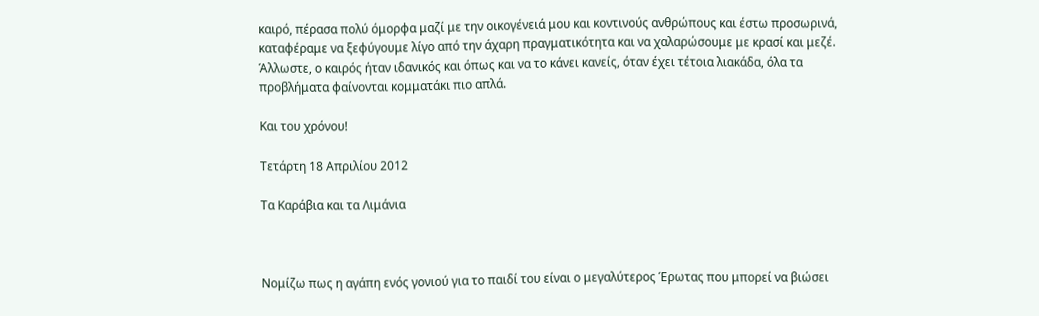καιρό, πέρασα πολύ όμορφα μαζί με την οικογένειά μου και κοντινούς ανθρώπους και έστω προσωρινά, καταφέραμε να ξεφύγουμε λίγο από την άχαρη πραγματικότητα και να χαλαρώσουμε με κρασί και μεζέ. Άλλωστε, ο καιρός ήταν ιδανικός και όπως και να το κάνει κανείς, όταν έχει τέτοια λιακάδα, όλα τα προβλήματα φαίνονται κομματάκι πιο απλά.

Και του χρόνου!

Τετάρτη 18 Απριλίου 2012

Τα Καράβια και τα Λιμάνια



Νομίζω πως η αγάπη ενός γονιού για το παιδί του είναι ο μεγαλύτερος Έρωτας που μπορεί να βιώσει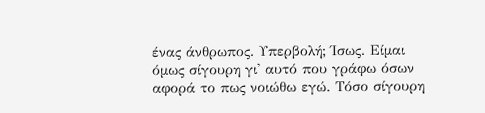ένας άνθρωπος. Υπερβολή; Ίσως. Είμαι όμως σίγουρη γι' αυτό που γράφω όσων αφορά το πως νοιώθω εγώ. Τόσο σίγουρη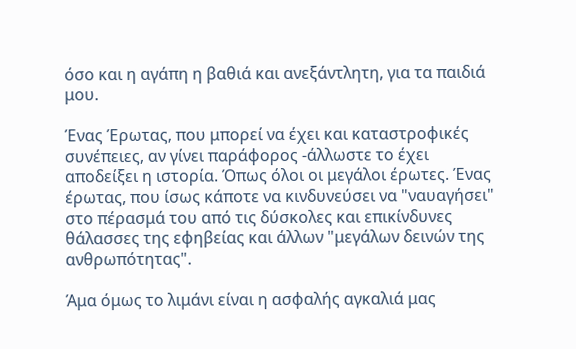όσο και η αγάπη η βαθιά και ανεξάντλητη, για τα παιδιά μου.

Ένας Έρωτας, που μπορεί να έχει και καταστροφικές συνέπειες, αν γίνει παράφορος -άλλωστε το έχει αποδείξει η ιστορία. Όπως όλοι οι μεγάλοι έρωτες. Ένας έρωτας, που ίσως κάποτε να κινδυνεύσει να "ναυαγήσει" στο πέρασμά του από τις δύσκολες και επικίνδυνες θάλασσες της εφηβείας και άλλων "μεγάλων δεινών της ανθρωπότητας".

Άμα όμως το λιμάνι είναι η ασφαλής αγκαλιά μας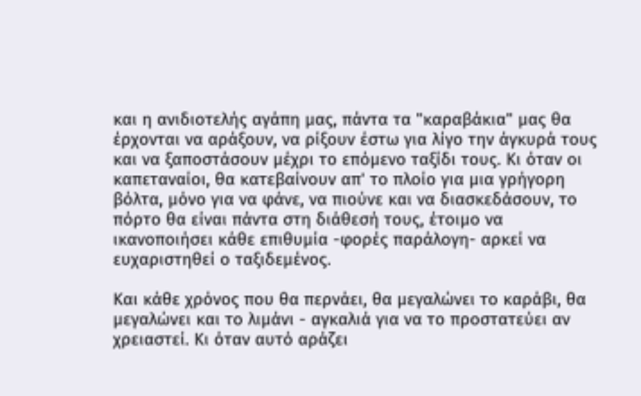και η ανιδιοτελής αγάπη μας, πάντα τα "καραβάκια" μας θα έρχονται να αράξουν, να ρίξουν έστω για λίγο την άγκυρά τους και να ξαποστάσουν μέχρι το επόμενο ταξίδι τους. Κι όταν οι καπεταναίοι, θα κατεβαίνουν απ' το πλοίο για μια γρήγορη βόλτα, μόνο για να φάνε, να πιούνε και να διασκεδάσουν, το πόρτο θα είναι πάντα στη διάθεσή τους, έτοιμο να ικανοποιήσει κάθε επιθυμία -φορές παράλογη- αρκεί να ευχαριστηθεί ο ταξιδεμένος.

Και κάθε χρόνος που θα περνάει, θα μεγαλώνει το καράβι, θα μεγαλώνει και το λιμάνι - αγκαλιά για να το προστατεύει αν χρειαστεί. Κι όταν αυτό αράζει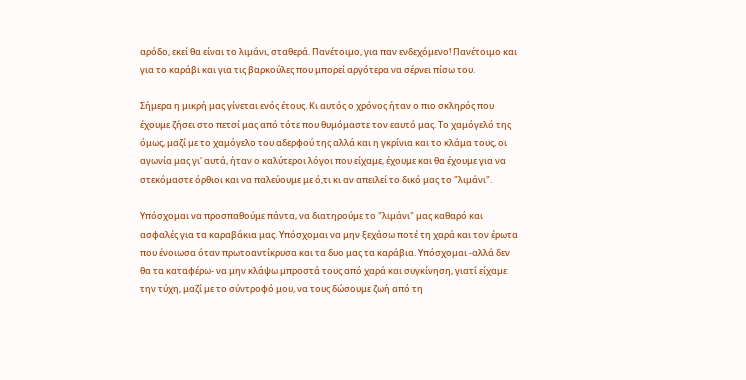αρόδο, εκεί θα είναι το λιμάνι, σταθερά. Πανέτοιμο, για παν ενδεχόμενο! Πανέτοιμο και για το καράβι και για τις βαρκούλες που μπορεί αργότερα να σέρνει πίσω του.

Σήμερα η μικρή μας γίνεται ενός έτους. Κι αυτός ο χρόνος ήταν ο πιο σκληρός που έχουμε ζήσει στο πετσί μας από τότε που θυμόμαστε τον εαυτό μας. Το χαμόγελό της όμως, μαζί με το χαμόγελο του αδερφού της αλλά και η γκρίνια και το κλάμα τους, οι αγωνία μας γι' αυτά, ήταν ο καλύτεροι λόγοι που είχαμε, έχουμε και θα έχουμε για να στεκόμαστε όρθιοι και να παλεύουμε με ό,τι κι αν απειλεί το δικό μας το "λιμάνι".

Υπόσχομαι να προσπαθούμε πάντα, να διατηρούμε το "λιμάνι" μας καθαρό και ασφαλές για τα καραβάκια μας. Υπόσχομαι να μην ξεχάσω ποτέ τη χαρά και τον έρωτα που ένοιωσα όταν πρωτοαντίκρυσα και τα δυο μας τα καράβια. Υπόσχομαι -αλλά δεν θα τα καταφέρω- να μην κλάψω μπροστά τους από χαρά και συγκίνηση, γιατί είχαμε την τύχη, μαζί με το σύντροφό μου, να τους δώσουμε ζωή από τη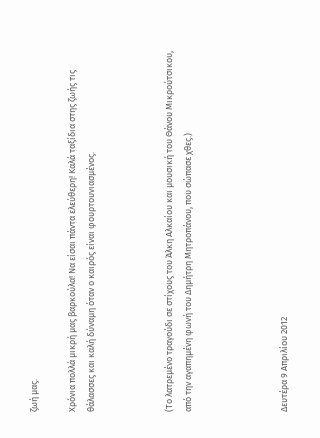ζωή μας.

Χρόνια πολλά μικρή μας βαρκούλα! Να είσαι πάντα ελεύθερη! Καλά ταξίδια στης ζωής τις θάλασσες και καλή δύναμη όταν ο καιρός είναι φουρτουνιασμένος.



(Το λατρεμένο τραγούδι σε στίχους του Άλκη Αλκαίου και μουσική του Θάνου Μικρούτσικου, από την αγαπημένη φωνή του Δημήτρη Μητροπάνου, που σώπασε χθες.)




Δευτέρα 9 Απριλίου 2012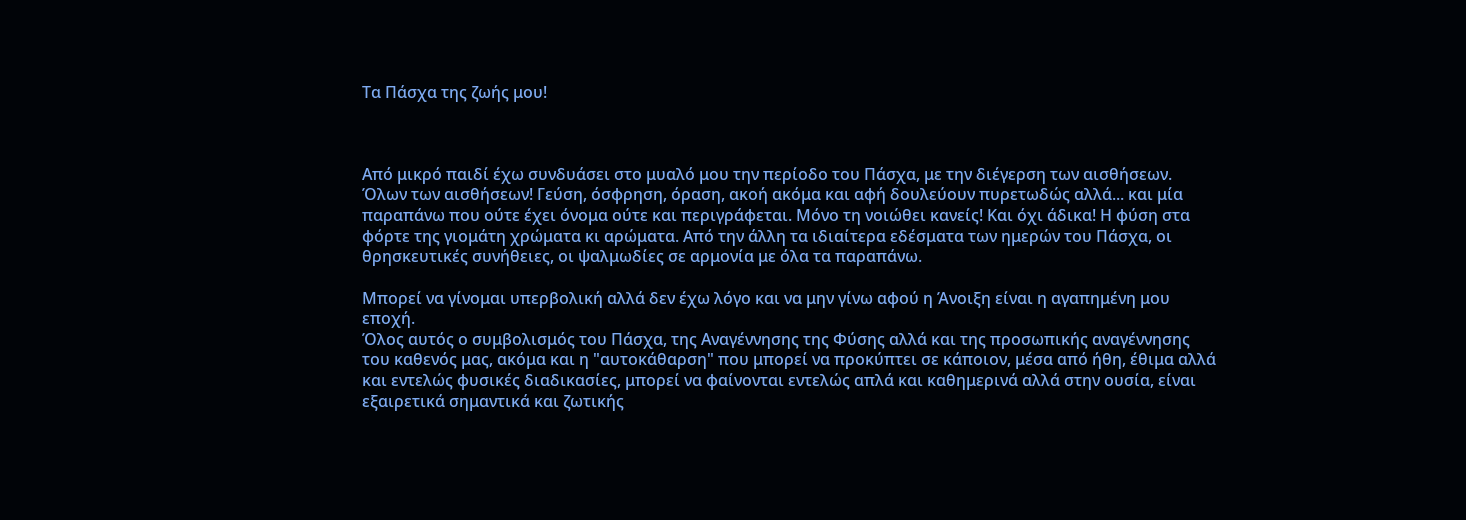Τα Πάσχα της ζωής μου!



Από μικρό παιδί έχω συνδυάσει στο μυαλό μου την περίοδο του Πάσχα, με την διέγερση των αισθήσεων. Όλων των αισθήσεων! Γεύση, όσφρηση, όραση, ακοή ακόμα και αφή δουλεύουν πυρετωδώς αλλά... και μία παραπάνω που ούτε έχει όνομα ούτε και περιγράφεται. Μόνο τη νοιώθει κανείς! Και όχι άδικα! Η φύση στα φόρτε της γιομάτη χρώματα κι αρώματα. Από την άλλη τα ιδιαίτερα εδέσματα των ημερών του Πάσχα, οι θρησκευτικές συνήθειες, οι ψαλμωδίες σε αρμονία με όλα τα παραπάνω.

Μπορεί να γίνομαι υπερβολική αλλά δεν έχω λόγο και να μην γίνω αφού η Άνοιξη είναι η αγαπημένη μου εποχή.
Όλος αυτός ο συμβολισμός του Πάσχα, της Αναγέννησης της Φύσης αλλά και της προσωπικής αναγέννησης του καθενός μας, ακόμα και η "αυτοκάθαρση" που μπορεί να προκύπτει σε κάποιον, μέσα από ήθη, έθιμα αλλά και εντελώς φυσικές διαδικασίες, μπορεί να φαίνονται εντελώς απλά και καθημερινά αλλά στην ουσία, είναι εξαιρετικά σημαντικά και ζωτικής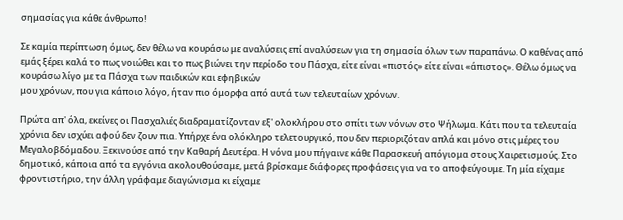σημασίας για κάθε άνθρωπο!

Σε καμία περίπτωση όμως, δεν θέλω να κουράσω με αναλύσεις επί αναλύσεων για τη σημασία όλων των παραπάνω. Ο καθένας από εμάς ξέρει καλά το πως νοιώθει και το πως βιώνει την περίοδο του Πάσχα, είτε είναι «πιστός» είτε είναι «άπιστος». Θέλω όμως να κουράσω λίγο με τα Πάσχα των παιδικών και εφηβικών
μου χρόνων, που για κάποιο λόγο, ήταν πιο όμορφα από αυτά των τελευταίων χρόνων.

Πρώτα απ' όλα, εκείνες οι Πασχαλιές διαδραματίζονταν εξ' ολοκλήρου στο σπίτι των νόνων στο Ψήλωμα. Κάτι που τα τελευταία χρόνια δεν ισχύει αφού δεν ζουν πια. Υπήρχε ένα ολόκληρο τελετουργικό, που δεν περιοριζόταν απλά και μόνο στις μέρες του
Μεγαλοβδόμαδου. Ξεκινούσε από την Καθαρή Δευτέρα. Η νόνα μου πήγαινε κάθε Παρασκευή απόγιομα στους Χαιρετισμούς. Στο δημοτικό, κάποια από τα εγγόνια ακολουθούσαμε, μετά βρίσκαμε διάφορες προφάσεις για να το αποφεύγουμε. Τη μία είχαμε φροντιστήριο, την άλλη γράφαμε διαγώνισμα κι είχαμε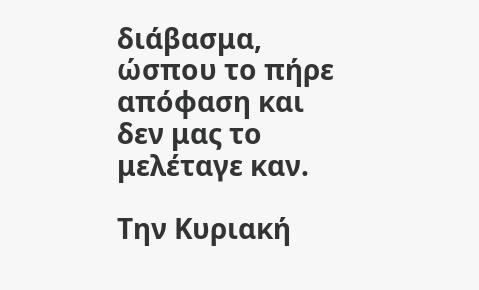διάβασμα, ώσπου το πήρε απόφαση και δεν μας το μελέταγε καν.

Την Κυριακή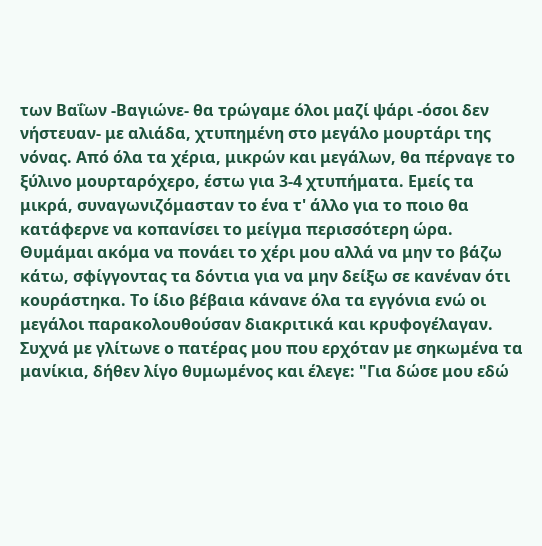των Βαΐων -Βαγιώνε- θα τρώγαμε όλοι μαζί ψάρι -όσοι δεν νήστευαν- με αλιάδα, χτυπημένη στο μεγάλο μουρτάρι της νόνας. Από όλα τα χέρια, μικρών και μεγάλων, θα πέρναγε το ξύλινο μουρταρόχερο, έστω για 3-4 χτυπήματα. Εμείς τα μικρά, συναγωνιζόμασταν το ένα τ' άλλο για το ποιο θα κατάφερνε να κοπανίσει το μείγμα περισσότερη ώρα. Θυμάμαι ακόμα να πονάει το χέρι μου αλλά να μην το βάζω κάτω, σφίγγοντας τα δόντια για να μην δείξω σε κανέναν ότι κουράστηκα. Το ίδιο βέβαια κάνανε όλα τα εγγόνια ενώ οι μεγάλοι παρακολουθούσαν διακριτικά και κρυφογέλαγαν. Συχνά με γλίτωνε ο πατέρας μου που ερχόταν με σηκωμένα τα μανίκια, δήθεν λίγο θυμωμένος και έλεγε: "Για δώσε μου εδώ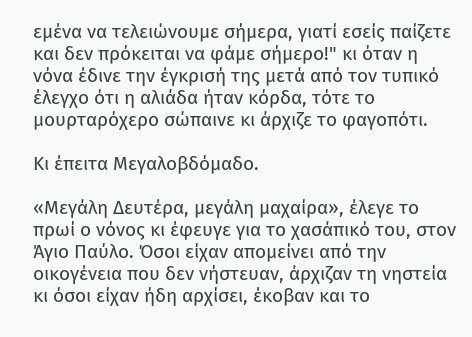εμένα να τελειώνουμε σήμερα, γιατί εσείς παίζετε και δεν πρόκειται να φάμε σήμερο!" κι όταν η νόνα έδινε την έγκρισή της μετά από τον τυπικό έλεγχο ότι η αλιάδα ήταν κόρδα, τότε το μουρταρόχερο σώπαινε κι άρχιζε το φαγοπότι.

Κι έπειτα Μεγαλοβδόμαδο.

«Μεγάλη Δευτέρα, μεγάλη μαχαίρα», έλεγε το πρωί ο νόνος κι έφευγε για το χασάπικό του, στον Άγιο Παύλο. Όσοι είχαν απομείνει από την οικογένεια που δεν νήστευαν, άρχιζαν τη νηστεία κι όσοι είχαν ήδη αρχίσει, έκοβαν και το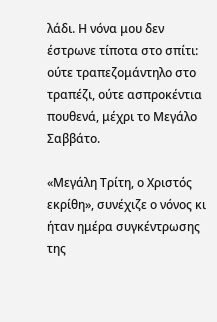λάδι. Η νόνα μου δεν έστρωνε τίποτα στο σπίτι: ούτε τραπεζομάντηλο στο τραπέζι, ούτε ασπροκέντια πουθενά, μέχρι το Μεγάλο Σαββάτο.

«Μεγάλη Τρίτη, ο Χριστός εκρίθη», συνέχιζε ο νόνος κι ήταν ημέρα συγκέντρωσης της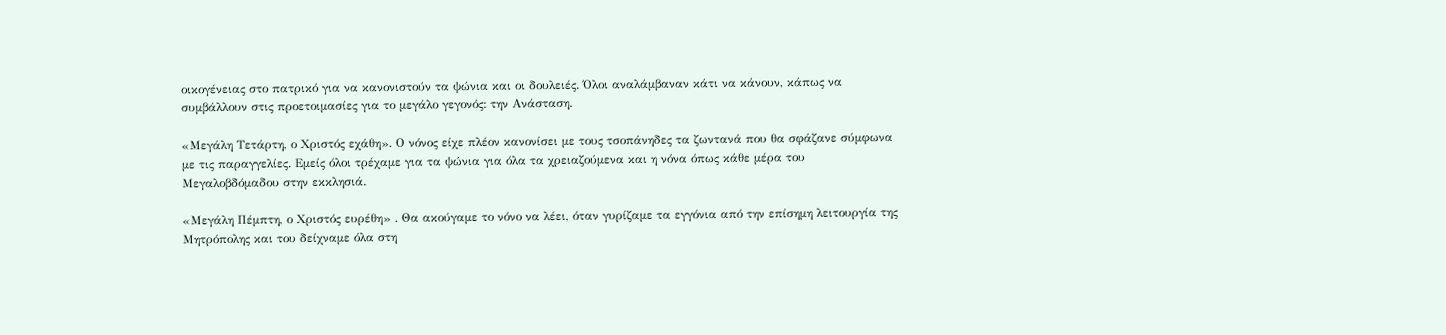οικογένειας στο πατρικό για να κανονιστούν τα ψώνια και οι δουλειές. Όλοι αναλάμβαναν κάτι να κάνουν, κάπως να συμβάλλουν στις προετοιμασίες για το μεγάλο γεγονός: την Ανάσταση.

«Μεγάλη Τετάρτη, ο Χριστός εχάθη». Ο νόνος είχε πλέον κανονίσει με τους τσοπάνηδες τα ζωντανά που θα σφάζανε σύμφωνα με τις παραγγελίες. Εμείς όλοι τρέχαμε για τα ψώνια για όλα τα χρειαζούμενα και η νόνα όπως κάθε μέρα του Μεγαλοβδόμαδου στην εκκλησιά.

«Μεγάλη Πέμπτη, ο Χριστός ευρέθη» . Θα ακούγαμε το νόνο να λέει, όταν γυρίζαμε τα εγγόνια από την επίσημη λειτουργία της Μητρόπολης και του δείχναμε όλα στη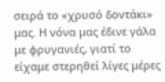σειρά το «χρυσό δοντάκι» μας. Η νόνα μας έδινε γάλα με φρυγανιές, γιατί το είχαμε στερηθεί λίγες μέρες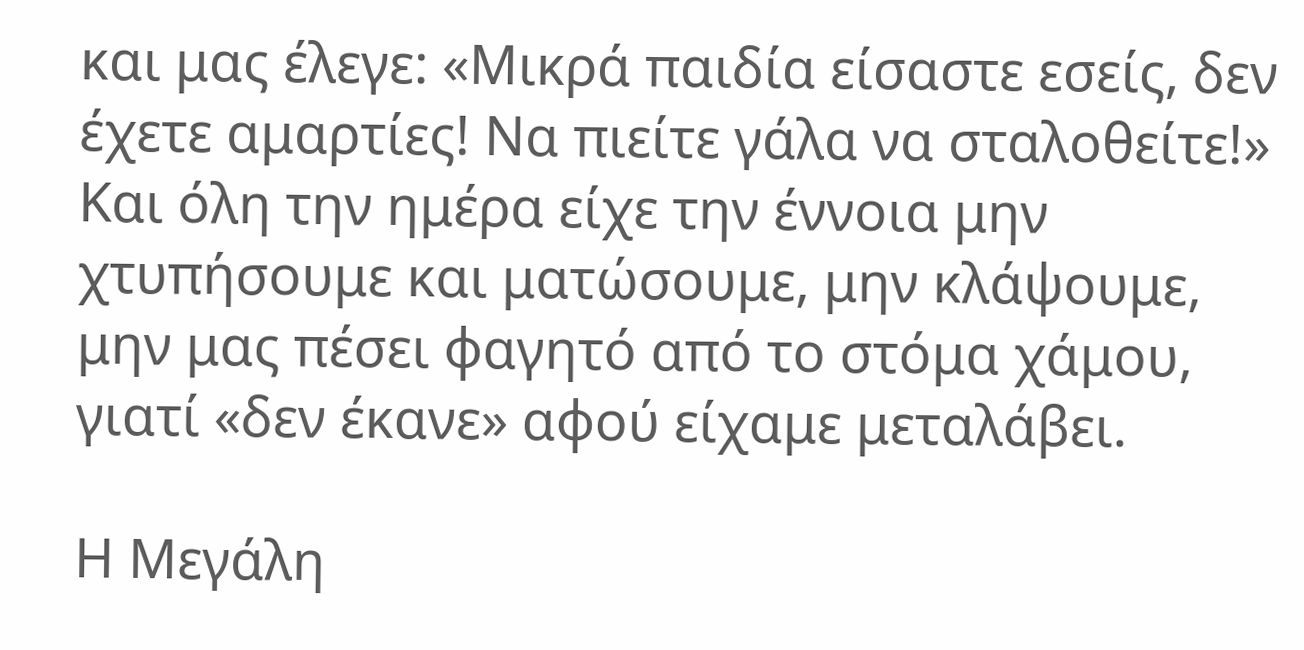και μας έλεγε: «Μικρά παιδία είσαστε εσείς, δεν έχετε αμαρτίες! Να πιείτε γάλα να σταλοθείτε!» Και όλη την ημέρα είχε την έννοια μην χτυπήσουμε και ματώσουμε, μην κλάψουμε, μην μας πέσει φαγητό από το στόμα χάμου, γιατί «δεν έκανε» αφού είχαμε μεταλάβει.

Η Μεγάλη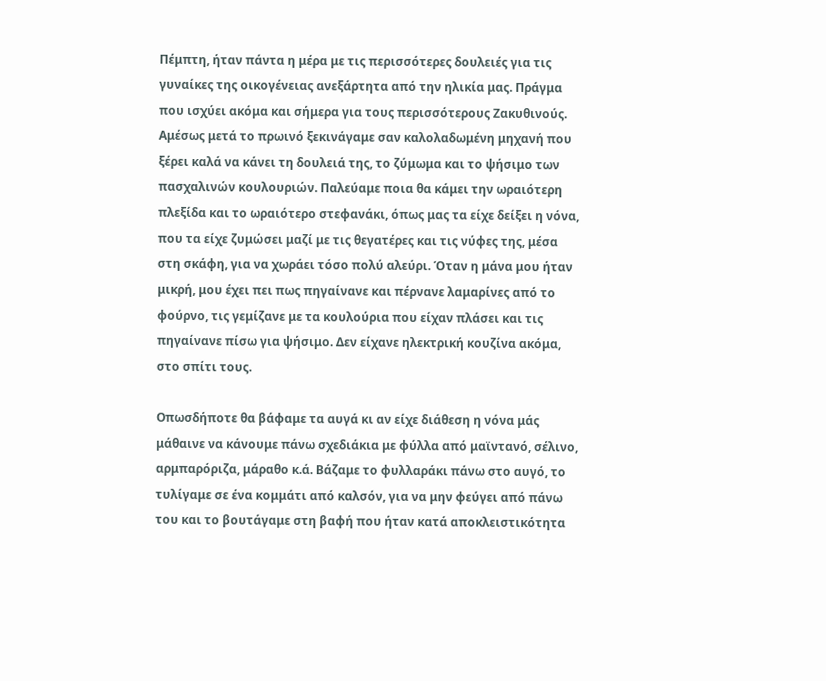Πέμπτη, ήταν πάντα η μέρα με τις περισσότερες δουλειές για τις γυναίκες της οικογένειας ανεξάρτητα από την ηλικία μας. Πράγμα που ισχύει ακόμα και σήμερα για τους περισσότερους Ζακυθινούς. Αμέσως μετά το πρωινό ξεκινάγαμε σαν καλολαδωμένη μηχανή που ξέρει καλά να κάνει τη δουλειά της, το ζύμωμα και το ψήσιμο των πασχαλινών κουλουριών. Παλεύαμε ποια θα κάμει την ωραιότερη πλεξίδα και το ωραιότερο στεφανάκι, όπως μας τα είχε δείξει η νόνα, που τα είχε ζυμώσει μαζί με τις θεγατέρες και τις νύφες της, μέσα στη σκάφη, για να χωράει τόσο πολύ αλεύρι. Όταν η μάνα μου ήταν μικρή, μου έχει πει πως πηγαίνανε και πέρνανε λαμαρίνες από το φούρνο, τις γεμίζανε με τα κουλούρια που είχαν πλάσει και τις πηγαίνανε πίσω για ψήσιμο. Δεν είχανε ηλεκτρική κουζίνα ακόμα, στο σπίτι τους.

Οπωσδήποτε θα βάφαμε τα αυγά κι αν είχε διάθεση η νόνα μάς μάθαινε να κάνουμε πάνω σχεδιάκια με φύλλα από μαϊντανό, σέλινο, αρμπαρόριζα, μάραθο κ.ά. Βάζαμε το φυλλαράκι πάνω στο αυγό, το τυλίγαμε σε ένα κομμάτι από καλσόν, για να μην φεύγει από πάνω του και το βουτάγαμε στη βαφή που ήταν κατά αποκλειστικότητα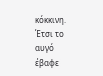κόκκινη. Έτσι το αυγό έβαφε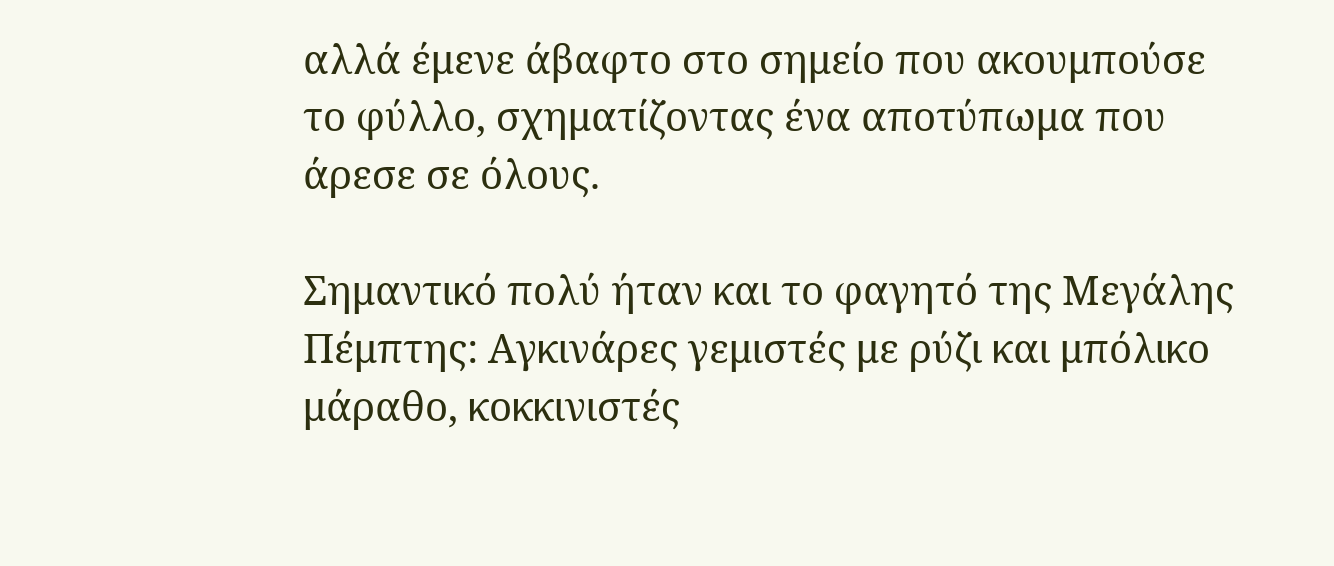αλλά έμενε άβαφτο στο σημείο που ακουμπούσε το φύλλο, σχηματίζοντας ένα αποτύπωμα που άρεσε σε όλους.

Σημαντικό πολύ ήταν και το φαγητό της Μεγάλης Πέμπτης: Αγκινάρες γεμιστές με ρύζι και μπόλικο μάραθο, κοκκινιστές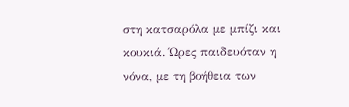στη κατσαρόλα με μπίζι και κουκιά. Ώρες παιδευόταν η νόνα, με τη βοήθεια των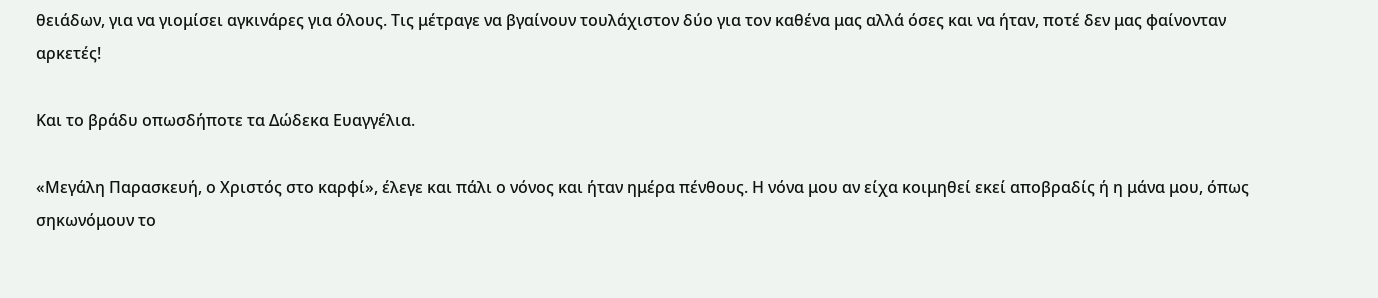θειάδων, για να γιομίσει αγκινάρες για όλους. Τις μέτραγε να βγαίνουν τουλάχιστον δύο για τον καθένα μας αλλά όσες και να ήταν, ποτέ δεν μας φαίνονταν αρκετές!

Και το βράδυ οπωσδήποτε τα Δώδεκα Ευαγγέλια.

«Μεγάλη Παρασκευή, ο Χριστός στο καρφί», έλεγε και πάλι ο νόνος και ήταν ημέρα πένθους. Η νόνα μου αν είχα κοιμηθεί εκεί αποβραδίς ή η μάνα μου, όπως σηκωνόμουν το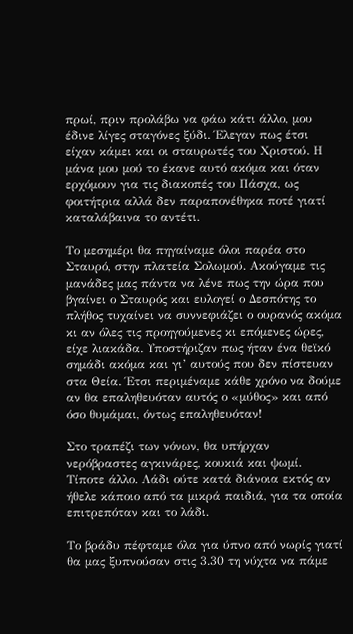πρωί, πριν προλάβω να φάω κάτι άλλο, μου έδινε λίγες σταγόνες ξύδι. Έλεγαν πως έτσι είχαν κάμει και οι σταυρωτές του Χριστού. Η μάνα μου μού το έκανε αυτό ακόμα και όταν ερχόμουν για τις διακοπές του Πάσχα, ως φοιτήτρια αλλά δεν παραπονέθηκα ποτέ γιατί καταλάβαινα το αντέτι.

Το μεσημέρι θα πηγαίναμε όλοι παρέα στο Σταυρό, στην πλατεία Σολωμού. Ακούγαμε τις μανάδες μας πάντα να λένε πως την ώρα που βγαίνει ο Σταυρός και ευλογεί ο Δεσπότης το πλήθος τυχαίνει να συννεφιάζει ο ουρανός ακόμα κι αν όλες τις προηγούμενες κι επόμενες ώρες, είχε λιακάδα. Υποστήριζαν πως ήταν ένα θεϊκό σημάδι ακόμα και γι’ αυτούς που δεν πίστευαν στα Θεία. Έτσι περιμέναμε κάθε χρόνο να δούμε αν θα επαληθευόταν αυτός ο «μύθος» και από όσο θυμάμαι, όντως επαληθευόταν!

Στο τραπέζι των νόνων, θα υπήρχαν νερόβραστες αγκινάρες, κουκιά και ψωμί. Τίποτε άλλο. Λάδι ούτε κατά διάνοια εκτός αν ήθελε κάποιο από τα μικρά παιδιά, για τα οποία επιτρεπόταν και το λάδι.

Το βράδυ πέφταμε όλα για ύπνο από νωρίς γιατί θα μας ξυπνούσαν στις 3.30 τη νύχτα να πάμε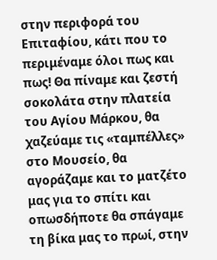στην περιφορά του Επιταφίου, κάτι που το περιμέναμε όλοι πως και πως! Θα πίναμε και ζεστή σοκολάτα στην πλατεία του Αγίου Μάρκου, θα χαζεύαμε τις «ταμπέλλες» στο Μουσείο, θα αγοράζαμε και το ματζέτο μας για το σπίτι και οπωσδήποτε θα σπάγαμε τη βίκα μας το πρωί, στην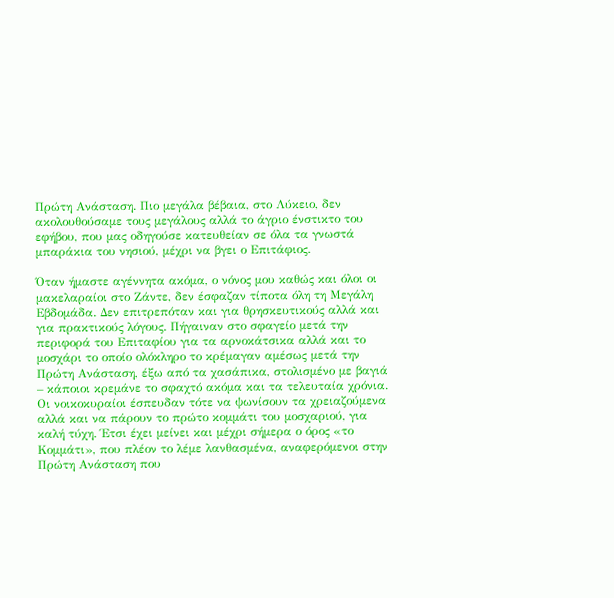Πρώτη Ανάσταση. Πιο μεγάλα βέβαια, στο Λύκειο, δεν ακολουθούσαμε τους μεγάλους αλλά το άγριο ένστικτο του εφήβου, που μας οδηγούσε κατευθείαν σε όλα τα γνωστά μπαράκια του νησιού, μέχρι να βγει ο Επιτάφιος.

Όταν ήμαστε αγέννητα ακόμα, ο νόνος μου καθώς και όλοι οι μακελαραίοι στο Ζάντε, δεν έσφαζαν τίποτα όλη τη Μεγάλη Εβδομάδα. Δεν επιτρεπόταν και για θρησκευτικούς αλλά και για πρακτικούς λόγους. Πήγαιναν στο σφαγείο μετά την περιφορά του Επιταφίου για τα αρνοκάτσικα αλλά και το μοσχάρι το οποίο ολόκληρο το κρέμαγαν αμέσως μετά την Πρώτη Ανάσταση, έξω από τα χασάπικα, στολισμένο με βαγιά – κάποιοι κρεμάνε το σφαχτό ακόμα και τα τελευταία χρόνια. Οι νοικοκυραίοι έσπευδαν τότε να ψωνίσουν τα χρειαζούμενα αλλά και να πάρουν το πρώτο κομμάτι του μοσχαριού, για καλή τύχη. Έτσι έχει μείνει και μέχρι σήμερα ο όρος «το Κομμάτι», που πλέον το λέμε λανθασμένα, αναφερόμενοι στην Πρώτη Ανάσταση που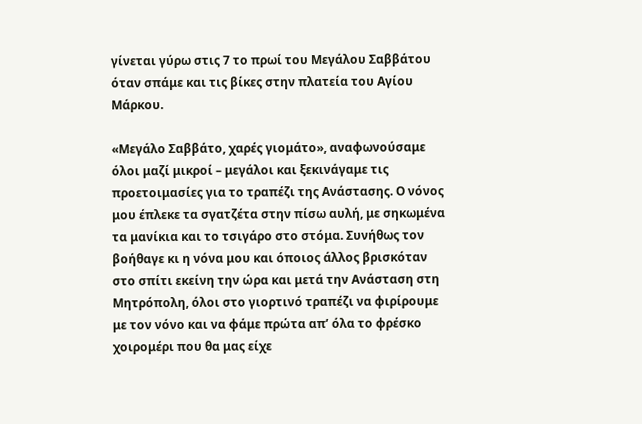γίνεται γύρω στις 7 το πρωί του Μεγάλου Σαββάτου όταν σπάμε και τις βίκες στην πλατεία του Αγίου Μάρκου.

«Μεγάλο Σαββάτο, χαρές γιομάτο», αναφωνούσαμε όλοι μαζί μικροί – μεγάλοι και ξεκινάγαμε τις προετοιμασίες για το τραπέζι της Ανάστασης. Ο νόνος μου έπλεκε τα σγατζέτα στην πίσω αυλή, με σηκωμένα τα μανίκια και το τσιγάρο στο στόμα. Συνήθως τον βοήθαγε κι η νόνα μου και όποιος άλλος βρισκόταν στο σπίτι εκείνη την ώρα και μετά την Ανάσταση στη Μητρόπολη, όλοι στο γιορτινό τραπέζι να φιρίρουμε με τον νόνο και να φάμε πρώτα απ’ όλα το φρέσκο χοιρομέρι που θα μας είχε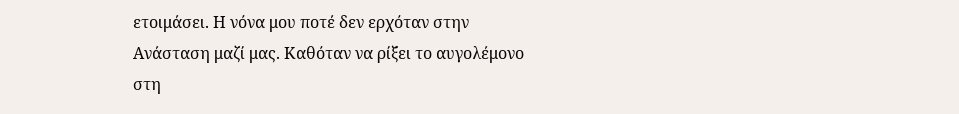ετοιμάσει. Η νόνα μου ποτέ δεν ερχόταν στην Ανάσταση μαζί μας. Καθόταν να ρίξει το αυγολέμονο στη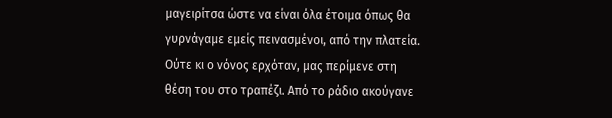μαγειρίτσα ώστε να είναι όλα έτοιμα όπως θα γυρνάγαμε εμείς πεινασμένοι, από την πλατεία. Ούτε κι ο νόνος ερχόταν, μας περίμενε στη θέση του στο τραπέζι. Από το ράδιο ακούγανε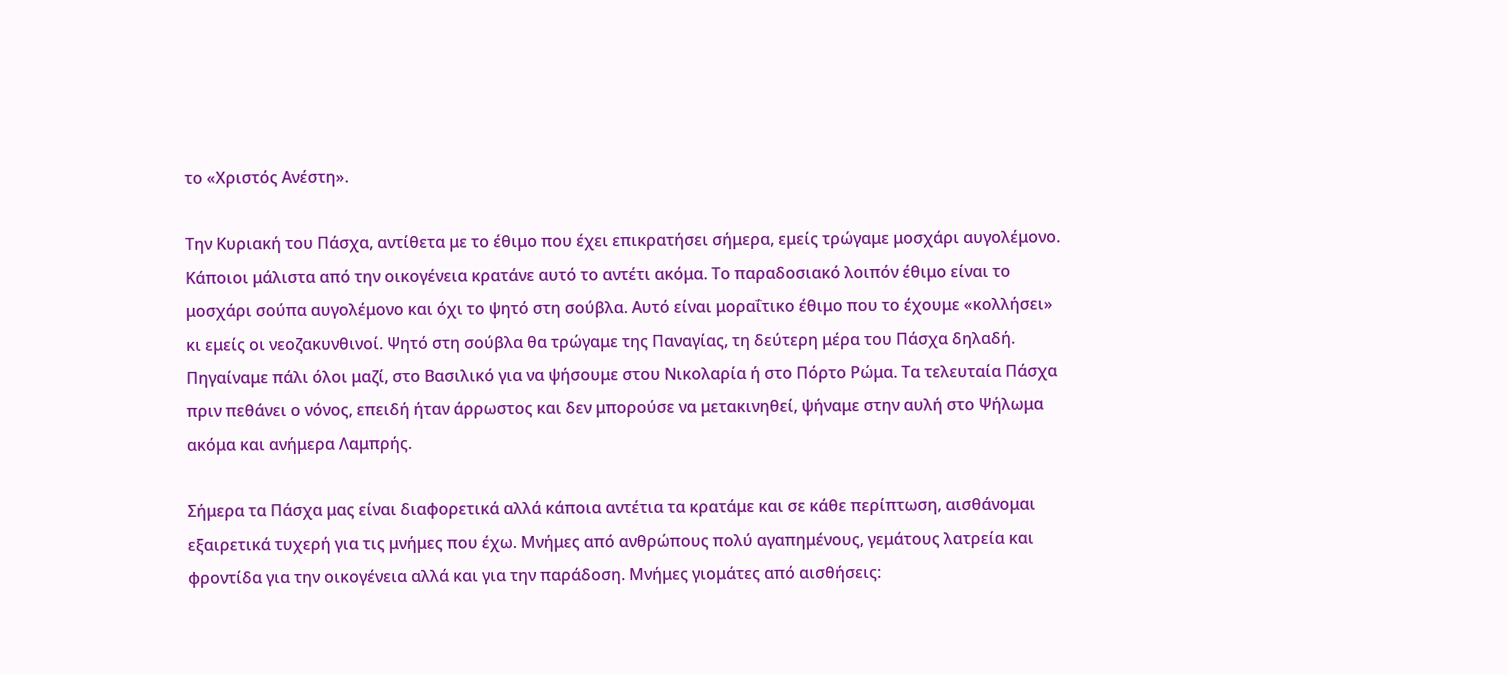το «Χριστός Ανέστη».

Την Κυριακή του Πάσχα, αντίθετα με το έθιμο που έχει επικρατήσει σήμερα, εμείς τρώγαμε μοσχάρι αυγολέμονο. Κάποιοι μάλιστα από την οικογένεια κρατάνε αυτό το αντέτι ακόμα. Το παραδοσιακό λοιπόν έθιμο είναι το μοσχάρι σούπα αυγολέμονο και όχι το ψητό στη σούβλα. Αυτό είναι μοραΐτικο έθιμο που το έχουμε «κολλήσει» κι εμείς οι νεοζακυνθινοί. Ψητό στη σούβλα θα τρώγαμε της Παναγίας, τη δεύτερη μέρα του Πάσχα δηλαδή. Πηγαίναμε πάλι όλοι μαζί, στο Βασιλικό για να ψήσουμε στου Νικολαρία ή στο Πόρτο Ρώμα. Τα τελευταία Πάσχα πριν πεθάνει ο νόνος, επειδή ήταν άρρωστος και δεν μπορούσε να μετακινηθεί, ψήναμε στην αυλή στο Ψήλωμα ακόμα και ανήμερα Λαμπρής.

Σήμερα τα Πάσχα μας είναι διαφορετικά αλλά κάποια αντέτια τα κρατάμε και σε κάθε περίπτωση, αισθάνομαι εξαιρετικά τυχερή για τις μνήμες που έχω. Μνήμες από ανθρώπους πολύ αγαπημένους, γεμάτους λατρεία και φροντίδα για την οικογένεια αλλά και για την παράδοση. Μνήμες γιομάτες από αισθήσεις: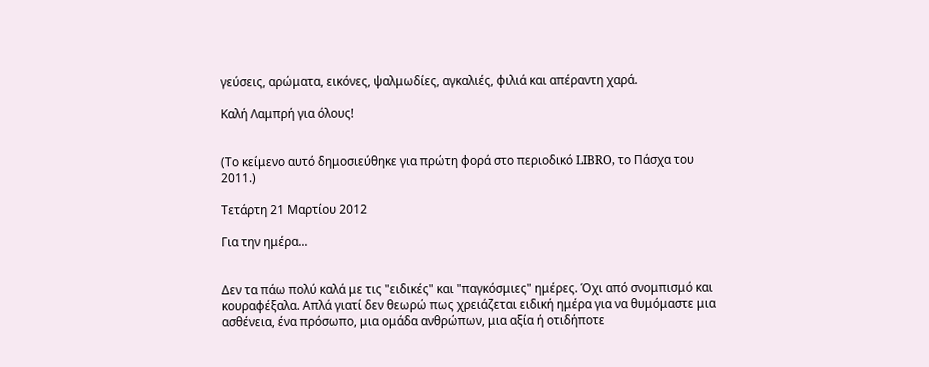γεύσεις, αρώματα, εικόνες, ψαλμωδίες, αγκαλιές, φιλιά και απέραντη χαρά.

Καλή Λαμπρή για όλους!


(Το κείμενο αυτό δημοσιεύθηκε για πρώτη φορά στο περιοδικό LIBRO, το Πάσχα του 2011.)

Τετάρτη 21 Μαρτίου 2012

Για την ημέρα...


Δεν τα πάω πολύ καλά με τις "ειδικές" και "παγκόσμιες" ημέρες. Όχι από σνομπισμό και κουραφέξαλα. Απλά γιατί δεν θεωρώ πως χρειάζεται ειδική ημέρα για να θυμόμαστε μια ασθένεια, ένα πρόσωπο, μια ομάδα ανθρώπων, μια αξία ή οτιδήποτε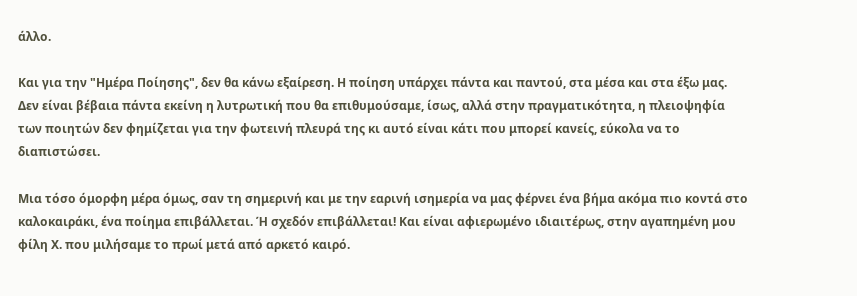άλλο.

Και για την "Ημέρα Ποίησης", δεν θα κάνω εξαίρεση. Η ποίηση υπάρχει πάντα και παντού, στα μέσα και στα έξω μας. Δεν είναι βέβαια πάντα εκείνη η λυτρωτική που θα επιθυμούσαμε, ίσως, αλλά στην πραγματικότητα, η πλειοψηφία των ποιητών δεν φημίζεται για την φωτεινή πλευρά της κι αυτό είναι κάτι που μπορεί κανείς, εύκολα να το διαπιστώσει.

Μια τόσο όμορφη μέρα όμως, σαν τη σημερινή και με την εαρινή ισημερία να μας φέρνει ένα βήμα ακόμα πιο κοντά στο καλοκαιράκι, ένα ποίημα επιβάλλεται. Ή σχεδόν επιβάλλεται! Και είναι αφιερωμένο ιδιαιτέρως, στην αγαπημένη μου φίλη Χ. που μιλήσαμε το πρωί μετά από αρκετό καιρό.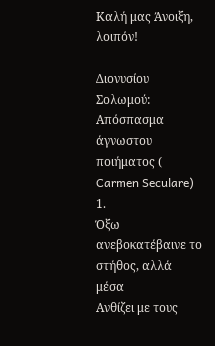Καλή μας Άνοιξη, λοιπόν!

Διονυσίου Σολωμού: Απόσπασμα άγνωστου ποιήματος (
Carmen Seculare)
1.
Όξω ανεβοκατέβαινε το στήθος, αλλά μέσα
Aνθίζει με τους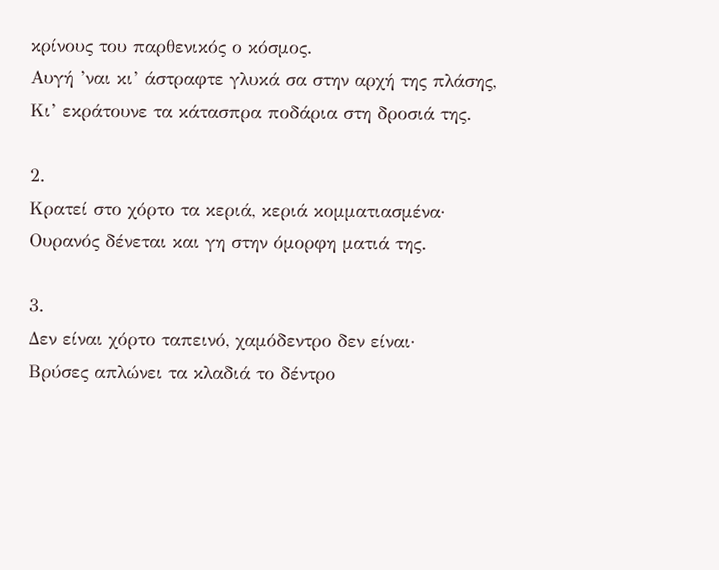κρίνους του παρθενικός ο κόσμος.
Aυγή ’ναι κι’ άστραφτε γλυκά σα στην αρχή της πλάσης,
Kι’ εκράτουνε τα κάτασπρα ποδάρια στη δροσιά της.

2.
Kρατεί στο χόρτο τα κεριά, κεριά κομματιασμένα·
Oυρανός δένεται και γη στην όμορφη ματιά της.

3.
Δεν είναι χόρτο ταπεινό, χαμόδεντρο δεν είναι·
Bρύσες απλώνει τα κλαδιά το δέντρο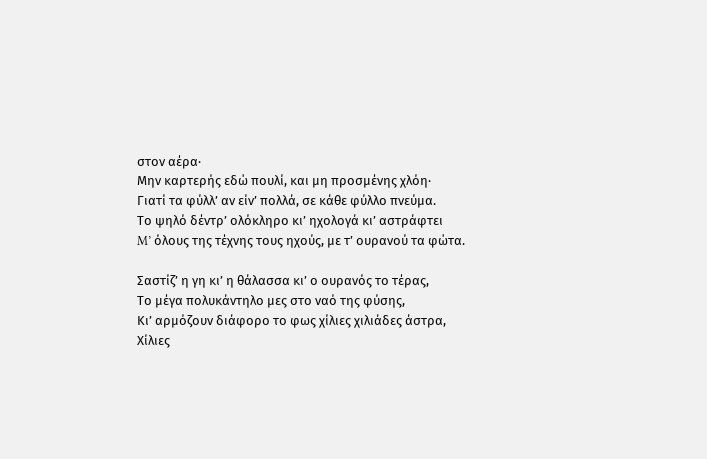στον αέρα·
Mην καρτερής εδώ πουλί, και μη προσμένης χλόη·
Γιατί τα φύλλ’ αν είν’ πολλά, σε κάθε φύλλο πνεύμα.
Tο ψηλό δέντρ’ ολόκληρο κι’ ηχολογά κι’ αστράφτει
M’ όλους της τέχνης τους ηχούς, με τ’ ουρανού τα φώτα.

Σαστίζ’ η γη κι’ η θάλασσα κι’ ο ουρανός το τέρας,
Tο μέγα πολυκάντηλο μες στο ναό της φύσης,
Kι’ αρμόζουν διάφορο το φως χίλιες χιλιάδες άστρα,
Xίλιες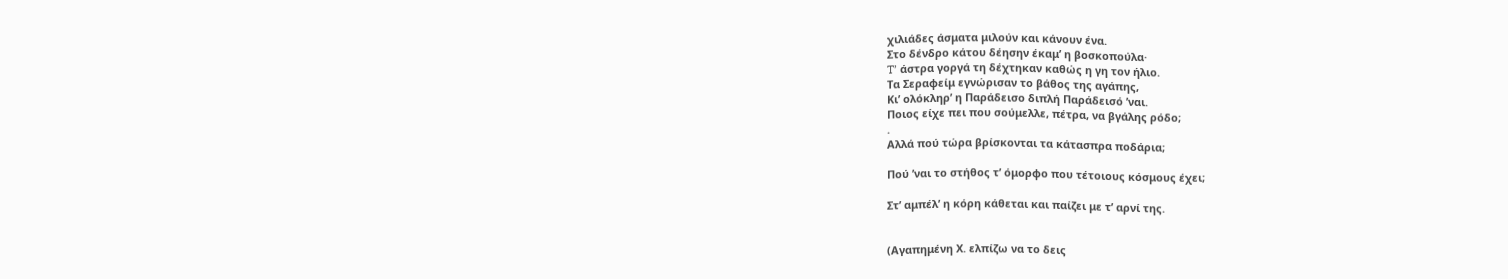χιλιάδες άσματα μιλούν και κάνουν ένα.
Στο δένδρο κάτου δέησην έκαμ’ η βοσκοπούλα·
T’ άστρα γοργά τη δέχτηκαν καθώς η γη τον ήλιο.
Tα Σεραφείμ εγνώρισαν το βάθος της αγάπης,
Kι’ ολόκληρ’ η Παράδεισο διπλή Παράδεισό ’ναι.
Ποιος είχε πει που σούμελλε, πέτρα, να βγάλης ρόδο;
.
Aλλά πού τώρα βρίσκονται τα κάτασπρα ποδάρια;

Πού ’ναι το στήθος τ’ όμορφο που τέτοιους κόσμους έχει;

Στ’ αμπέλ’ η κόρη κάθεται και παίζει με τ’ αρνί της.


(Αγαπημένη Χ. ελπίζω να το δεις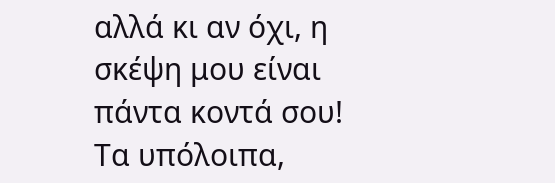αλλά κι αν όχι, η σκέψη μου είναι πάντα κοντά σου! Τα υπόλοιπα,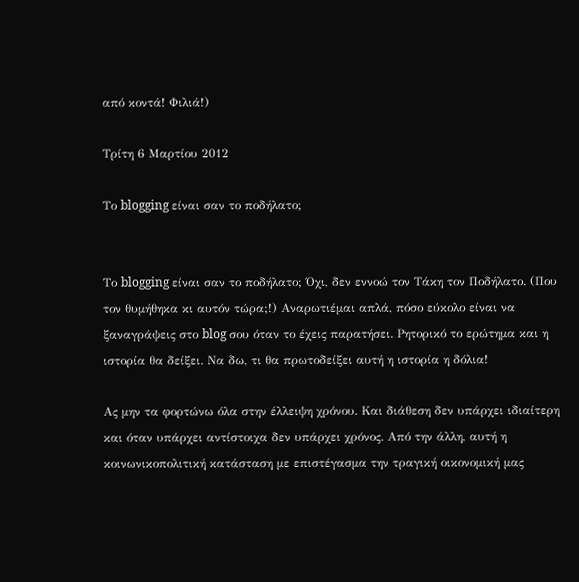από κοντά! Φιλιά!)

Τρίτη 6 Μαρτίου 2012

Το blogging είναι σαν το ποδήλατο;


Το blogging είναι σαν το ποδήλατο; Όχι, δεν εννοώ τον Τάκη τον Ποδήλατο. (Που τον θυμήθηκα κι αυτόν τώρα;!) Αναρωτιέμαι απλά, πόσο εύκολο είναι να ξαναγράψεις στο blog σου όταν το έχεις παρατήσει. Ρητορικό το ερώτημα και η ιστορία θα δείξει. Να δω, τι θα πρωτοδείξει αυτή η ιστορία η δόλια!

Ας μην τα φορτώνω όλα στην έλλειψη χρόνου. Και διάθεση δεν υπάρχει ιδιαίτερη και όταν υπάρχει αντίστοιχα δεν υπάρχει χρόνος. Από την άλλη, αυτή η κοινωνικοπολιτική κατάσταση με επιστέγασμα την τραγική οικονομική μας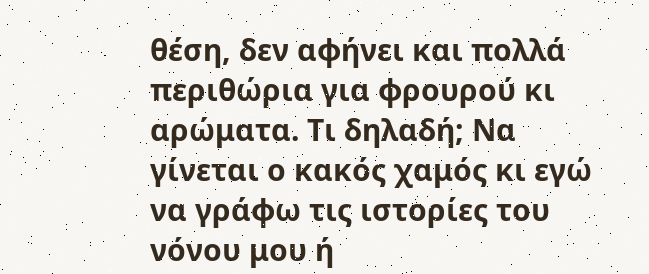θέση, δεν αφήνει και πολλά περιθώρια για φρουρού κι αρώματα. Τι δηλαδή; Να γίνεται ο κακός χαμός κι εγώ να γράφω τις ιστορίες του νόνου μου ή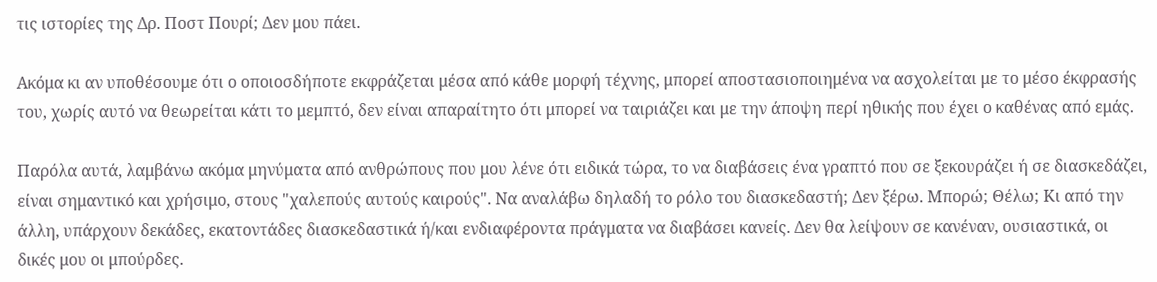τις ιστορίες της Δρ. Ποστ Πουρί; Δεν μου πάει.

Ακόμα κι αν υποθέσουμε ότι ο οποιοσδήποτε εκφράζεται μέσα από κάθε μορφή τέχνης, μπορεί αποστασιοποιημένα να ασχολείται με το μέσο έκφρασής του, χωρίς αυτό να θεωρείται κάτι το μεμπτό, δεν είναι απαραίτητο ότι μπορεί να ταιριάζει και με την άποψη περί ηθικής που έχει ο καθένας από εμάς.

Παρόλα αυτά, λαμβάνω ακόμα μηνύματα από ανθρώπους που μου λένε ότι ειδικά τώρα, το να διαβάσεις ένα γραπτό που σε ξεκουράζει ή σε διασκεδάζει, είναι σημαντικό και χρήσιμο, στους "χαλεπούς αυτούς καιρούς". Να αναλάβω δηλαδή το ρόλο του διασκεδαστή; Δεν ξέρω. Μπορώ; Θέλω; Κι από την άλλη, υπάρχουν δεκάδες, εκατοντάδες διασκεδαστικά ή/και ενδιαφέροντα πράγματα να διαβάσει κανείς. Δεν θα λείψουν σε κανέναν, ουσιαστικά, οι δικές μου οι μπούρδες.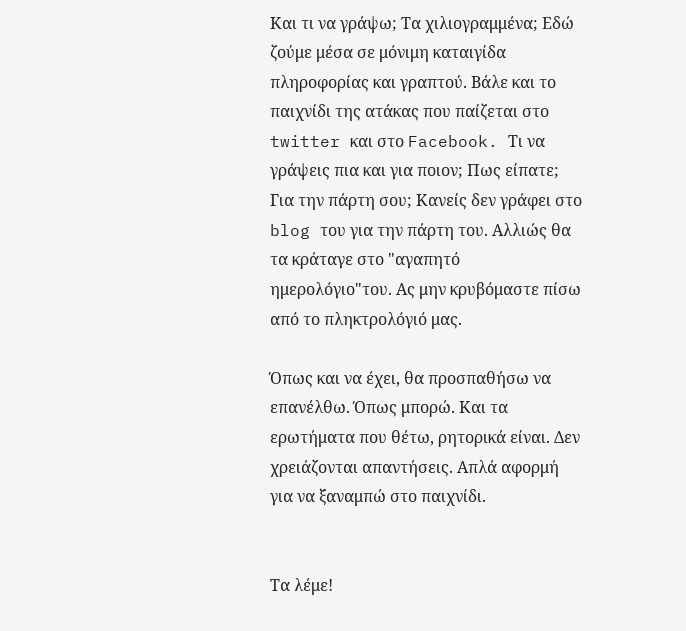Και τι να γράψω; Τα χιλιογραμμένα; Εδώ ζούμε μέσα σε μόνιμη καταιγίδα πληροφορίας και γραπτού. Βάλε και το παιχνίδι της ατάκας που παίζεται στο twitter και στο Facebook. Τι να γράψεις πια και για ποιον; Πως είπατε; Για την πάρτη σου; Κανείς δεν γράφει στο blog του για την πάρτη του. Αλλιώς θα τα κράταγε στο "αγαπητό ημερολόγιο"του. Ας μην κρυβόμαστε πίσω από το πληκτρολόγιό μας.

Όπως και να έχει, θα προσπαθήσω να επανέλθω. Όπως μπορώ. Και τα ερωτήματα που θέτω, ρητορικά είναι. Δεν χρειάζονται απαντήσεις. Απλά αφορμή για να ξαναμπώ στο παιχνίδι.


Τα λέμε!